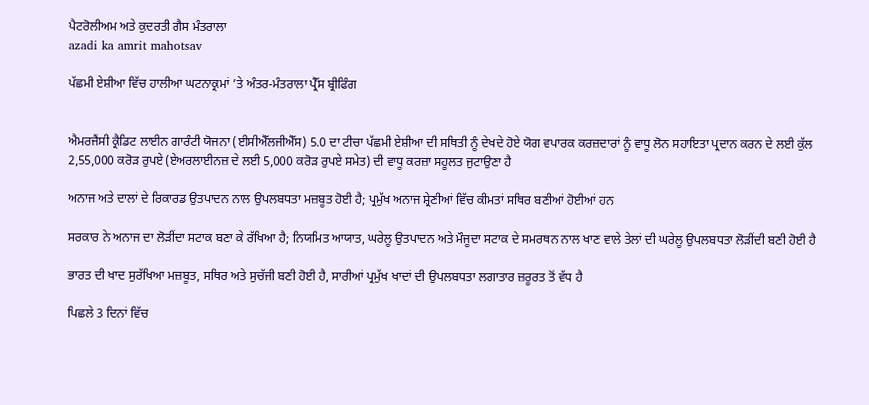ਪੈਟਰੋਲੀਅਮ ਅਤੇ ਕੁਦਰਤੀ ਗੈਸ ਮੰਤਰਾਲਾ
azadi ka amrit mahotsav

ਪੱਛਮੀ ਏਸ਼ੀਆ ਵਿੱਚ ਹਾਲੀਆ ਘਟਨਾਕ੍ਰਮਾਂ ’ਤੇ ਅੰਤਰ-ਮੰਤਰਾਲਾ ਪ੍ਰੈੱਸ ਬ੍ਰੀਫਿੰਗ


ਐਮਰਜੈਂਸੀ ਕ੍ਰੈਡਿਟ ਲਾਈਨ ਗਾਰੰਟੀ ਯੋਜਨਾ (ਈਸੀਐੱਲਜੀਐੱਸ) 5.0 ਦਾ ਟੀਚਾ ਪੱਛਮੀ ਏਸ਼ੀਆ ਦੀ ਸਥਿਤੀ ਨੂੰ ਦੇਖਦੇ ਹੋਏ ਯੋਗ ਵਪਾਰਕ ਕਰਜ਼ਦਾਰਾਂ ਨੂੰ ਵਾਧੂ ਲੋਨ ਸਹਾਇਤਾ ਪ੍ਰਦਾਨ ਕਰਨ ਦੇ ਲਈ ਕੁੱਲ 2,55,000 ਕਰੋੜ ਰੁਪਏ (ਏਅਰਲਾਈਨਜ਼ ਦੇ ਲਈ 5,000 ਕਰੋੜ ਰੁਪਏ ਸਮੇਤ) ਦੀ ਵਾਧੂ ਕਰਜ਼ਾ ਸਹੂਲਤ ਜੁਟਾਉਣਾ ਹੈ

ਅਨਾਜ ਅਤੇ ਦਾਲਾਂ ਦੇ ਰਿਕਾਰਡ ਉਤਪਾਦਨ ਨਾਲ ਉਪਲਬਧਤਾ ਮਜ਼ਬੂਤ ਹੋਈ ਹੈ; ਪ੍ਰਮੁੱਖ ਅਨਾਜ ਸ਼੍ਰੇਣੀਆਂ ਵਿੱਚ ਕੀਮਤਾਂ ਸਥਿਰ ਬਣੀਆਂ ਹੋਈਆਂ ਹਨ

ਸਰਕਾਰ ਨੇ ਅਨਾਜ ਦਾ ਲੋੜੀਂਦਾ ਸਟਾਕ ਬਣਾ ਕੇ ਰੱਖਿਆ ਹੈ; ਨਿਯਮਿਤ ਆਯਾਤ, ਘਰੇਲੂ ਉਤਪਾਦਨ ਅਤੇ ਮੌਜੂਦਾ ਸਟਾਕ ਦੇ ਸਮਰਥਨ ਨਾਲ ਖਾਣ ਵਾਲੇ ਤੇਲਾਂ ਦੀ ਘਰੇਲੂ ਉਪਲਬਧਤਾ ਲੋੜੀਂਦੀ ਬਣੀ ਹੋਈ ਹੈ

ਭਾਰਤ ਦੀ ਖਾਦ ਸੁਰੱਖਿਆ ਮਜ਼ਬੂਤ, ਸਥਿਰ ਅਤੇ ਸੁਚੱਜੀ ਬਣੀ ਹੋਈ ਹੈ, ਸਾਰੀਆਂ ਪ੍ਰਮੁੱਖ ਖਾਦਾਂ ਦੀ ਉਪਲਬਧਤਾ ਲਗਾਤਾਰ ਜ਼ਰੂਰਤ ਤੋਂ ਵੱਧ ਹੈ

ਪਿਛਲੇ 3 ਦਿਨਾਂ ਵਿੱਚ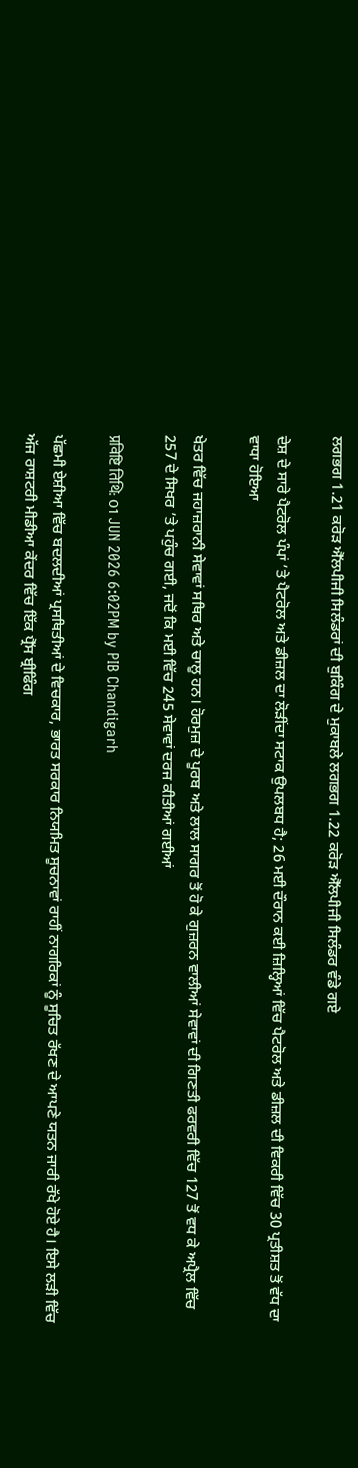ਲਗਭਗ 1.21 ਕਰੋੜ ਐੱਲਪੀਜੀ ਸਿਲੰਡਰਾਂ ਦੀ ਬੁਕਿੰਗ ਦੇ ਮੁਕਾਬਲੇ ਲਗਭਗ 1.22 ਕਰੋੜ ਐੱਲਪੀਜੀ ਸਿਲੰਡਰ ਵੰਡੇ ਗਏ

ਦੇਸ਼ ਦੇ ਸਾਰੇ ਪੈਟਰੋਲ ਪੰਪਾਂ ’ਤੇ ਪੈਟਰੋਲ ਅਤੇ ਡੀਜ਼ਲ ਦਾ ਲੋੜੀਂਦਾ ਸਟਾਕ ਉਪਲਬਧ ਹੈ; 26 ਮਈ ਦੌਰਾਨ ਕਈ ਜ਼ਿਲ੍ਹਿਆਂ ਵਿੱਚ ਪੈਟਰੋਲ ਅਤੇ ਡੀਜ਼ਲ ਦੀ ਵਿਕਰੀ ਵਿੱਚ 30 ਪ੍ਰਤੀਸ਼ਤ ਤੋਂ ਵੱਧ ਦਾ ਵਾਧਾ ਹੋਇਆ

ਖੇਤਰ ਵਿੱਚ ਜਹਾਜ਼ਰਾਨੀ ਸੇਵਾਵਾਂ ਸਥਿਰ ਅਤੇ ਚਾਲੂ ਹਨ। ਹੋਰਮੁਜ਼ ਦੇ ਪੂਰਬ ਅਤੇ ਲਾਲ ਸਾਗਰ ਤੋਂ ਹੋ ਕੇ ਗੁਜ਼ਰਨ ਵਾਲੀਆਂ ਸੇਵਾਵਾਂ ਦੀ ਗਿਣਤੀ ਫਰਵਰੀ ਵਿੱਚ 127 ਤੋਂ ਵਧ ਕੇ ਅਪ੍ਰੈਲ ਵਿੱਚ 257 ਦੇ ਸਿਖਰ ’ਤੇ ਪਹੁੰਚ ਗਈ, ਜਦੋਂ ਕਿ ਮਈ ਵਿੱਚ 245 ਸੇਵਾਵਾਂ ਦਰਜ ਕੀਤੀਆਂ ਗਈਆਂ

प्रविष्टि तिथि: 01 JUN 2026 6:02PM by PIB Chandigarh

ਪੱਛਮੀ ਏਸ਼ੀਆ ਵਿੱਚ ਬਦਲਦੀਆਂ ਪ੍ਰਸਥਿਤੀਆਂ ਦੇ ਵਿਚਕਾਰ, ਭਾਰਤ ਸਰਕਾਰ ਨਿਯਮਿਤ ਸੂਚਨਾਵਾਂ ਰਾਹੀਂ ਨਾਗਰਿਕਾਂ ਨੂੰ ਸੂਚਿਤ ਰੱਖਣ ਦੇ ਆਪਣੇ ਯਤਨ ਜਾਰੀ ਰੱਖੇ ਹੋਏ ਹੈ। ਇਸੇ ਲੜੀ ਵਿੱਚ ਅੱਜ ਰਾਸ਼ਟਰੀ ਮੀਡੀਆ ਕੇਂਦਰ ਵਿੱਚ ਇੱਕ ਪ੍ਰੈੱਸ ਬ੍ਰੀਫਿੰਗ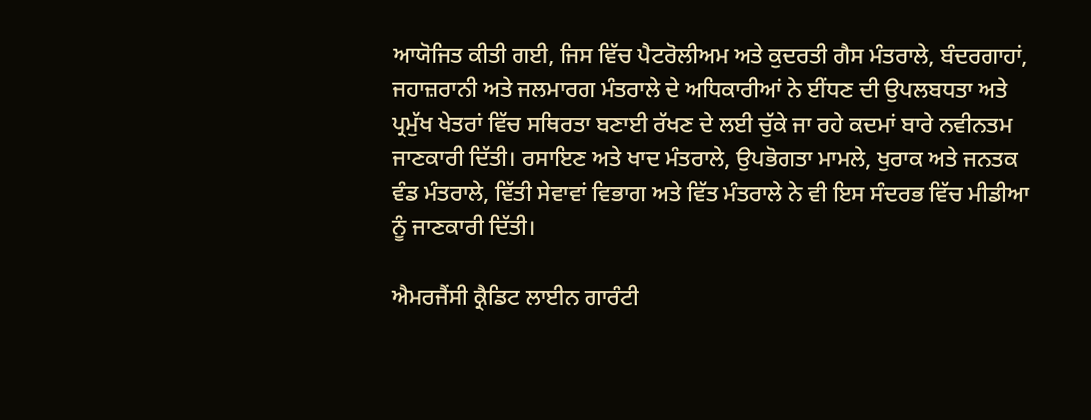ਆਯੋਜਿਤ ਕੀਤੀ ਗਈ, ਜਿਸ ਵਿੱਚ ਪੈਟਰੋਲੀਅਮ ਅਤੇ ਕੁਦਰਤੀ ਗੈਸ ਮੰਤਰਾਲੇ, ਬੰਦਰਗਾਹਾਂ, ਜਹਾਜ਼ਰਾਨੀ ਅਤੇ ਜਲਮਾਰਗ ਮੰਤਰਾਲੇ ਦੇ ਅਧਿਕਾਰੀਆਂ ਨੇ ਈਂਧਣ ਦੀ ਉਪਲਬਧਤਾ ਅਤੇ ਪ੍ਰਮੁੱਖ ਖੇਤਰਾਂ ਵਿੱਚ ਸਥਿਰਤਾ ਬਣਾਈ ਰੱਖਣ ਦੇ ਲਈ ਚੁੱਕੇ ਜਾ ਰਹੇ ਕਦਮਾਂ ਬਾਰੇ ਨਵੀਨਤਮ ਜਾਣਕਾਰੀ ਦਿੱਤੀ। ਰਸਾਇਣ ਅਤੇ ਖਾਦ ਮੰਤਰਾਲੇ, ਉਪਭੋਗਤਾ ਮਾਮਲੇ, ਖੁਰਾਕ ਅਤੇ ਜਨਤਕ ਵੰਡ ਮੰਤਰਾਲੇ, ਵਿੱਤੀ ਸੇਵਾਵਾਂ ਵਿਭਾਗ ਅਤੇ ਵਿੱਤ ਮੰਤਰਾਲੇ ਨੇ ਵੀ ਇਸ ਸੰਦਰਭ ਵਿੱਚ ਮੀਡੀਆ ਨੂੰ ਜਾਣਕਾਰੀ ਦਿੱਤੀ।

ਐਮਰਜੈਂਸੀ ਕ੍ਰੈਡਿਟ ਲਾਈਨ ਗਾਰੰਟੀ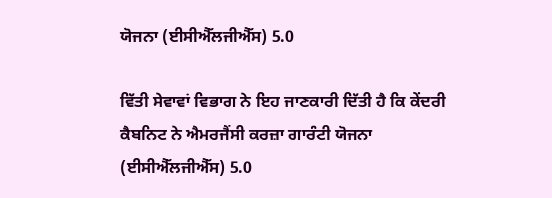ਯੋਜਨਾ (ਈਸੀਐੱਲਜੀਐੱਸ) 5.0

ਵਿੱਤੀ ਸੇਵਾਵਾਂ ਵਿਭਾਗ ਨੇ ਇਹ ਜਾਣਕਾਰੀ ਦਿੱਤੀ ਹੈ ਕਿ ਕੇਂਦਰੀ ਕੈਬਨਿਟ ਨੇ ਐਮਰਜੈਂਸੀ ਕਰਜ਼ਾ ਗਾਰੰਟੀ ਯੋਜਨਾ (ਈਸੀਐੱਲਜੀਐੱਸ) 5.0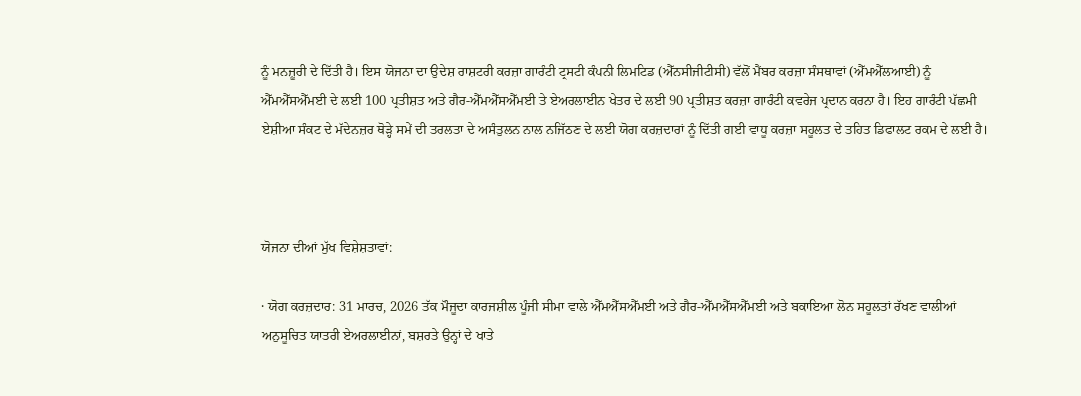ਨੂੰ ਮਨਜ਼ੂਰੀ ਦੇ ਦਿੱਤੀ ਹੈ। ਇਸ ਯੋਜਨਾ ਦਾ ਉਦੇਸ਼ ਰਾਸ਼ਟਰੀ ਕਰਜ਼ਾ ਗਾਰੰਟੀ ਟ੍ਰਸਟੀ ਕੰਪਨੀ ਲਿਮਟਿਡ (ਐੱਨਸੀਜੀਟੀਸੀ) ਵੱਲੋਂ ਮੈਂਬਰ ਕਰਜ਼ਾ ਸੰਸਥਾਵਾਂ (ਐੱਮਐੱਲਆਈ) ਨੂੰ ਐੱਮਐੱਸਐੱਮਈ ਦੇ ਲਈ 100 ਪ੍ਰਤੀਸ਼ਤ ਅਤੇ ਗੈਰ-ਐੱਮਐੱਸਐੱਮਈ ਤੇ ਏਅਰਲਾਈਨ ਖੇਤਰ ਦੇ ਲਈ 90 ਪ੍ਰਤੀਸ਼ਤ ਕਰਜ਼ਾ ਗਾਰੰਟੀ ਕਵਰੇਜ ਪ੍ਰਦਾਨ ਕਰਨਾ ਹੈ। ਇਹ ਗਾਰੰਟੀ ਪੱਛਮੀ ਏਸ਼ੀਆ ਸੰਕਟ ਦੇ ਮੱਦੇਨਜ਼ਰ ਥੋੜ੍ਹੇ ਸਮੇਂ ਦੀ ਤਰਲਤਾ ਦੇ ਅਸੰਤੁਲਨ ਨਾਲ ਨਜਿੱਠਣ ਦੇ ਲਈ ਯੋਗ ਕਰਜ਼ਦਾਰਾਂ ਨੂੰ ਦਿੱਤੀ ਗਈ ਵਾਧੂ ਕਰਜ਼ਾ ਸਹੂਲਤ ਦੇ ਤਹਿਤ ਡਿਫਾਲਟ ਰਕਮ ਦੇ ਲਈ ਹੈ।



ਯੋਜਨਾ ਦੀਆਂ ਮੁੱਖ ਵਿਸ਼ੇਸ਼ਤਾਵਾਂ:

· ਯੋਗ ਕਰਜ਼ਦਾਰ: 31 ਮਾਰਚ, 2026 ਤੱਕ ਮੌਜੂਦਾ ਕਾਰਜਸ਼ੀਲ ਪੂੰਜੀ ਸੀਮਾ ਵਾਲੇ ਐੱਮਐੱਸਐੱਮਈ ਅਤੇ ਗੈਰ-ਐੱਮਐੱਸਐੱਮਈ ਅਤੇ ਬਕਾਇਆ ਲੋਨ ਸਹੂਲਤਾਂ ਰੱਖਣ ਵਾਲੀਆਂ ਅਨੁਸੂਚਿਤ ਯਾਤਰੀ ਏਅਰਲਾਈਨਾਂ, ਬਸ਼ਰਤੇ ਉਨ੍ਹਾਂ ਦੇ ਖਾਤੇ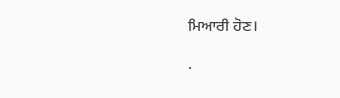ਮਿਆਰੀ ਹੋਣ।

·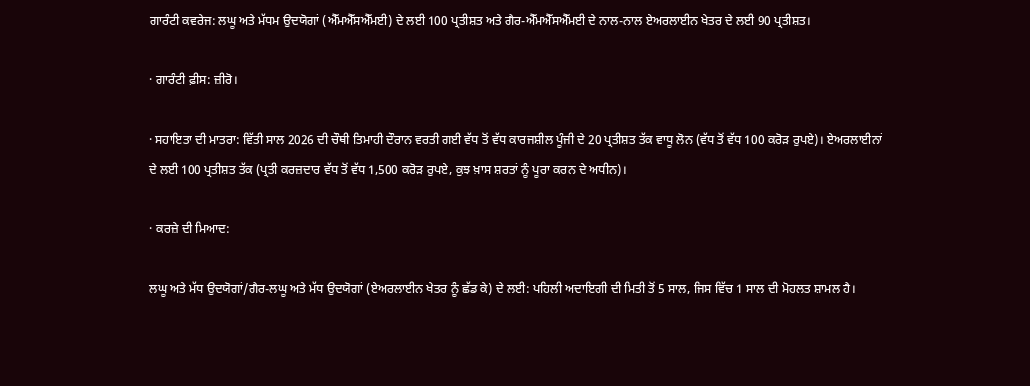ਗਾਰੰਟੀ ਕਵਰੇਜ: ਲਘੂ ਅਤੇ ਮੱਧਮ ਉਦਯੋਗਾਂ (ਐੱਮਐੱਸਐੱਮਈ) ਦੇ ਲਈ 100 ਪ੍ਰਤੀਸ਼ਤ ਅਤੇ ਗੈਰ-ਐੱਮਐੱਸਐੱਮਈ ਦੇ ਨਾਲ-ਨਾਲ ਏਅਰਲਾਈਨ ਖੇਤਰ ਦੇ ਲਈ 90 ਪ੍ਰਤੀਸ਼ਤ।

· ਗਾਰੰਟੀ ਫ਼ੀਸ: ਜ਼ੀਰੋ।

· ਸਹਾਇਤਾ ਦੀ ਮਾਤਰਾ: ਵਿੱਤੀ ਸਾਲ 2026 ਦੀ ਚੌਥੀ ਤਿਮਾਹੀ ਦੌਰਾਨ ਵਰਤੀ ਗਈ ਵੱਧ ਤੋਂ ਵੱਧ ਕਾਰਜਸ਼ੀਲ ਪੂੰਜੀ ਦੇ 20 ਪ੍ਰਤੀਸ਼ਤ ਤੱਕ ਵਾਧੂ ਲੋਨ (ਵੱਧ ਤੋਂ ਵੱਧ 100 ਕਰੋੜ ਰੁਪਏ)। ਏਅਰਲਾਈਨਾਂ ਦੇ ਲਈ 100 ਪ੍ਰਤੀਸ਼ਤ ਤੱਕ (ਪ੍ਰਤੀ ਕਰਜ਼ਦਾਰ ਵੱਧ ਤੋਂ ਵੱਧ 1,500 ਕਰੋੜ ਰੁਪਏ, ਕੁਝ ਖ਼ਾਸ ਸ਼ਰਤਾਂ ਨੂੰ ਪੂਰਾ ਕਰਨ ਦੇ ਅਧੀਨ)।

· ਕਰਜ਼ੇ ਦੀ ਮਿਆਦ:

ਲਘੂ ਅਤੇ ਮੱਧ ਉਦਯੋਗਾਂ/ਗੈਰ-ਲਘੂ ਅਤੇ ਮੱਧ ਉਦਯੋਗਾਂ (ਏਅਰਲਾਈਨ ਖੇਤਰ ਨੂੰ ਛੱਡ ਕੇ) ਦੇ ਲਈ: ਪਹਿਲੀ ਅਦਾਇਗੀ ਦੀ ਮਿਤੀ ਤੋਂ 5 ਸਾਲ, ਜਿਸ ਵਿੱਚ 1 ਸਾਲ ਦੀ ਮੋਹਲਤ ਸ਼ਾਮਲ ਹੈ।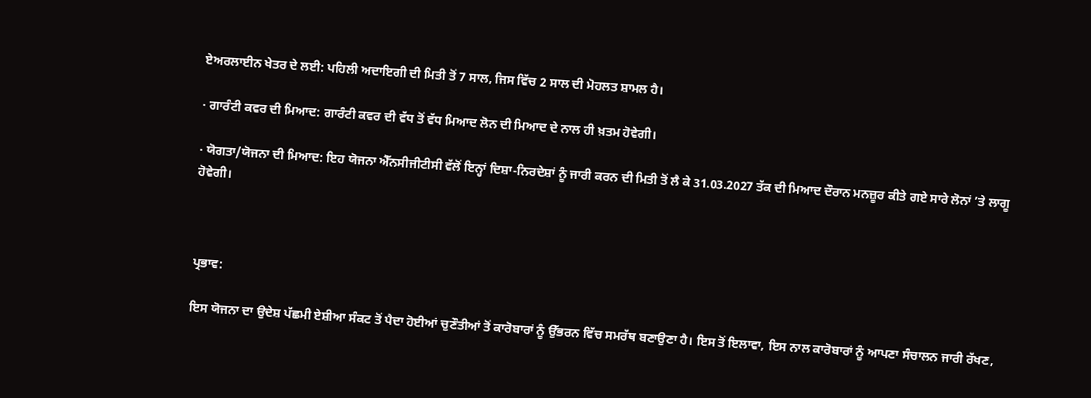ਏਅਰਲਾਈਨ ਖੇਤਰ ਦੇ ਲਈ: ਪਹਿਲੀ ਅਦਾਇਗੀ ਦੀ ਮਿਤੀ ਤੋਂ 7 ਸਾਲ, ਜਿਸ ਵਿੱਚ 2 ਸਾਲ ਦੀ ਮੋਹਲਤ ਸ਼ਾਮਲ ਹੈ।

· ਗਾਰੰਟੀ ਕਵਰ ਦੀ ਮਿਆਦ: ਗਾਰੰਟੀ ਕਵਰ ਦੀ ਵੱਧ ਤੋਂ ਵੱਧ ਮਿਆਦ ਲੋਨ ਦੀ ਮਿਆਦ ਦੇ ਨਾਲ ਹੀ ਖ਼ਤਮ ਹੋਵੇਗੀ।

· ਯੋਗਤਾ/ਯੋਜਨਾ ਦੀ ਮਿਆਦ: ਇਹ ਯੋਜਨਾ ਐੱਨਸੀਜੀਟੀਸੀ ਵੱਲੋਂ ਇਨ੍ਹਾਂ ਦਿਸ਼ਾ-ਨਿਰਦੇਸ਼ਾਂ ਨੂੰ ਜਾਰੀ ਕਰਨ ਦੀ ਮਿਤੀ ਤੋਂ ਲੈ ਕੇ 31.03.2027 ਤੱਕ ਦੀ ਮਿਆਦ ਦੌਰਾਨ ਮਨਜ਼ੂਰ ਕੀਤੇ ਗਏ ਸਾਰੇ ਲੋਨਾਂ ’ਤੇ ਲਾਗੂ ਹੋਵੇਗੀ।



ਪ੍ਰਭਾਵ:

ਇਸ ਯੋਜਨਾ ਦਾ ਉਦੇਸ਼ ਪੱਛਮੀ ਏਸ਼ੀਆ ਸੰਕਟ ਤੋਂ ਪੈਦਾ ਹੋਈਆਂ ਚੁਣੌਤੀਆਂ ਤੋਂ ਕਾਰੋਬਾਰਾਂ ਨੂੰ ਉੱਭਰਨ ਵਿੱਚ ਸਮਰੱਥ ਬਣਾਉਣਾ ਹੈ। ਇਸ ਤੋਂ ਇਲਾਵਾ, ਇਸ ਨਾਲ ਕਾਰੋਬਾਰਾਂ ਨੂੰ ਆਪਣਾ ਸੰਚਾਲਨ ਜਾਰੀ ਰੱਖਣ,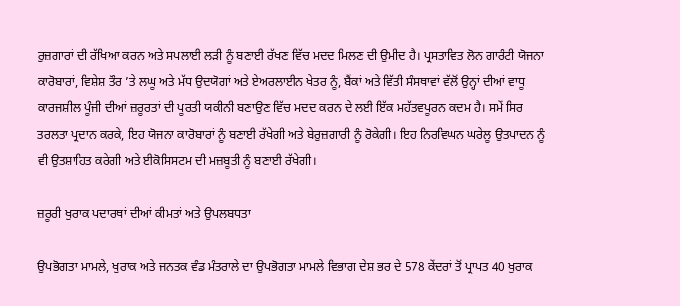ਰੁਜ਼ਗਾਰਾਂ ਦੀ ਰੱਖਿਆ ਕਰਨ ਅਤੇ ਸਪਲਾਈ ਲੜੀ ਨੂੰ ਬਣਾਈ ਰੱਖਣ ਵਿੱਚ ਮਦਦ ਮਿਲਣ ਦੀ ਉਮੀਦ ਹੈ। ਪ੍ਰਸਤਾਵਿਤ ਲੋਨ ਗਾਰੰਟੀ ਯੋਜਨਾ ਕਾਰੋਬਾਰਾਂ, ਵਿਸ਼ੇਸ਼ ਤੌਰ ’ਤੇ ਲਘੂ ਅਤੇ ਮੱਧ ਉਦਯੋਗਾਂ ਅਤੇ ਏਅਰਲਾਈਨ ਖੇਤਰ ਨੂੰ, ਬੈਂਕਾਂ ਅਤੇ ਵਿੱਤੀ ਸੰਸਥਾਵਾਂ ਵੱਲੋਂ ਉਨ੍ਹਾਂ ਦੀਆਂ ਵਾਧੂ ਕਾਰਜਸ਼ੀਲ ਪੂੰਜੀ ਦੀਆਂ ਜ਼ਰੂਰਤਾਂ ਦੀ ਪੂਰਤੀ ਯਕੀਨੀ ਬਣਾਉਣ ਵਿੱਚ ਮਦਦ ਕਰਨ ਦੇ ਲਈ ਇੱਕ ਮਹੱਤਵਪੂਰਨ ਕਦਮ ਹੈ। ਸਮੇਂ ਸਿਰ ਤਰਲਤਾ ਪ੍ਰਦਾਨ ਕਰਕੇ, ਇਹ ਯੋਜਨਾ ਕਾਰੋਬਾਰਾਂ ਨੂੰ ਬਣਾਈ ਰੱਖੇਗੀ ਅਤੇ ਬੇਰੁਜ਼ਗਾਰੀ ਨੂੰ ਰੋਕੇਗੀ। ਇਹ ਨਿਰਵਿਘਨ ਘਰੇਲੂ ਉਤਪਾਦਨ ਨੂੰ ਵੀ ਉਤਸ਼ਾਹਿਤ ਕਰੇਗੀ ਅਤੇ ਈਕੋਸਿਸਟਮ ਦੀ ਮਜ਼ਬੂਤੀ ਨੂੰ ਬਣਾਈ ਰੱਖੇਗੀ।

ਜ਼ਰੂਰੀ ਖੁਰਾਕ ਪਦਾਰਥਾਂ ਦੀਆਂ ਕੀਮਤਾਂ ਅਤੇ ਉਪਲਬਧਤਾ

ਉਪਭੋਗਤਾ ਮਾਮਲੇ, ਖੁਰਾਕ ਅਤੇ ਜਨਤਕ ਵੰਡ ਮੰਤਰਾਲੇ ਦਾ ਉਪਭੋਗਤਾ ਮਾਮਲੇ ਵਿਭਾਗ ਦੇਸ਼ ਭਰ ਦੇ 578 ਕੇਂਦਰਾਂ ਤੋਂ ਪ੍ਰਾਪਤ 40 ਖੁਰਾਕ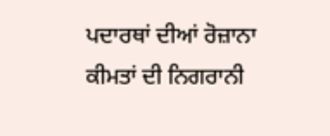ਪਦਾਰਥਾਂ ਦੀਆਂ ਰੋਜ਼ਾਨਾ ਕੀਮਤਾਂ ਦੀ ਨਿਗਰਾਨੀ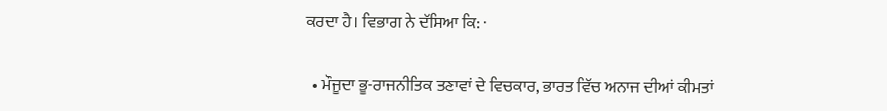ਕਰਦਾ ਹੈ। ਵਿਭਾਗ ਨੇ ਦੱਸਿਆ ਕਿ: ·

  • ਮੌਜੂਦਾ ਭੂ-ਰਾਜਨੀਤਿਕ ਤਣਾਵਾਂ ਦੇ ਵਿਚਕਾਰ, ਭਾਰਤ ਵਿੱਚ ਅਨਾਜ ਦੀਆਂ ਕੀਮਤਾਂ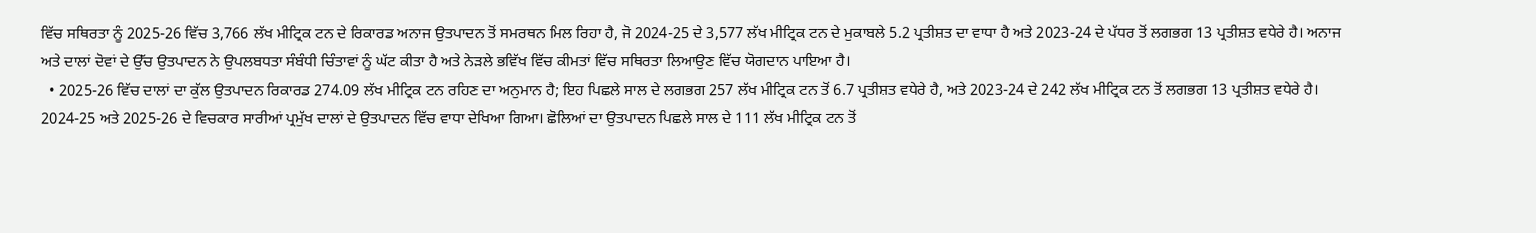ਵਿੱਚ ਸਥਿਰਤਾ ਨੂੰ 2025-26 ਵਿੱਚ 3,766 ਲੱਖ ਮੀਟ੍ਰਿਕ ਟਨ ਦੇ ਰਿਕਾਰਡ ਅਨਾਜ ਉਤਪਾਦਨ ਤੋਂ ਸਮਰਥਨ ਮਿਲ ਰਿਹਾ ਹੈ, ਜੋ 2024-25 ਦੇ 3,577 ਲੱਖ ਮੀਟ੍ਰਿਕ ਟਨ ਦੇ ਮੁਕਾਬਲੇ 5.2 ਪ੍ਰਤੀਸ਼ਤ ਦਾ ਵਾਧਾ ਹੈ ਅਤੇ 2023-24 ਦੇ ਪੱਧਰ ਤੋਂ ਲਗਭਗ 13 ਪ੍ਰਤੀਸ਼ਤ ਵਧੇਰੇ ਹੈ। ਅਨਾਜ ਅਤੇ ਦਾਲਾਂ ਦੋਵਾਂ ਦੇ ਉੱਚ ਉਤਪਾਦਨ ਨੇ ਉਪਲਬਧਤਾ ਸੰਬੰਧੀ ਚਿੰਤਾਵਾਂ ਨੂੰ ਘੱਟ ਕੀਤਾ ਹੈ ਅਤੇ ਨੇੜਲੇ ਭਵਿੱਖ ਵਿੱਚ ਕੀਮਤਾਂ ਵਿੱਚ ਸਥਿਰਤਾ ਲਿਆਉਣ ਵਿੱਚ ਯੋਗਦਾਨ ਪਾਇਆ ਹੈ।
  • 2025-26 ਵਿੱਚ ਦਾਲਾਂ ਦਾ ਕੁੱਲ ਉਤਪਾਦਨ ਰਿਕਾਰਡ 274.09 ਲੱਖ ਮੀਟ੍ਰਿਕ ਟਨ ਰਹਿਣ ਦਾ ਅਨੁਮਾਨ ਹੈ; ਇਹ ਪਿਛਲੇ ਸਾਲ ਦੇ ਲਗਭਗ 257 ਲੱਖ ਮੀਟ੍ਰਿਕ ਟਨ ਤੋਂ 6.7 ਪ੍ਰਤੀਸ਼ਤ ਵਧੇਰੇ ਹੈ, ਅਤੇ 2023-24 ਦੇ 242 ਲੱਖ ਮੀਟ੍ਰਿਕ ਟਨ ਤੋਂ ਲਗਭਗ 13 ਪ੍ਰਤੀਸ਼ਤ ਵਧੇਰੇ ਹੈ। 2024-25 ਅਤੇ 2025-26 ਦੇ ਵਿਚਕਾਰ ਸਾਰੀਆਂ ਪ੍ਰਮੁੱਖ ਦਾਲਾਂ ਦੇ ਉਤਪਾਦਨ ਵਿੱਚ ਵਾਧਾ ਦੇਖਿਆ ਗਿਆ। ਛੋਲਿਆਂ ਦਾ ਉਤਪਾਦਨ ਪਿਛਲੇ ਸਾਲ ਦੇ 111 ਲੱਖ ਮੀਟ੍ਰਿਕ ਟਨ ਤੋਂ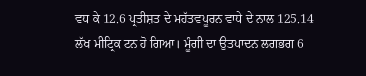ਵਧ ਕੇ 12.6 ਪ੍ਰਤੀਸ਼ਤ ਦੇ ਮਹੱਤਵਪੂਰਨ ਵਾਧੇ ਦੇ ਨਾਲ 125.14 ਲੱਖ ਮੀਟ੍ਰਿਕ ਟਨ ਹੋ ਗਿਆ। ਮੂੰਗੀ ਦਾ ਉਤਪਾਦਨ ਲਗਭਗ 6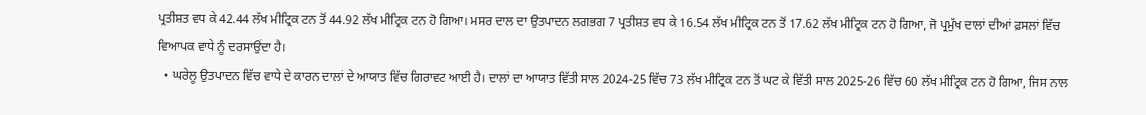ਪ੍ਰਤੀਸ਼ਤ ਵਧ ਕੇ 42.44 ਲੱਖ ਮੀਟ੍ਰਿਕ ਟਨ ਤੋਂ 44.92 ਲੱਖ ਮੀਟ੍ਰਿਕ ਟਨ ਹੋ ਗਿਆ। ਮਸਰ ਦਾਲ ਦਾ ਉਤਪਾਦਨ ਲਗਭਗ 7 ਪ੍ਰਤੀਸ਼ਤ ਵਧ ਕੇ 16.54 ਲੱਖ ਮੀਟ੍ਰਿਕ ਟਨ ਤੋਂ 17.62 ਲੱਖ ਮੀਟ੍ਰਿਕ ਟਨ ਹੋ ਗਿਆ, ਜੋ ਪ੍ਰਮੁੱਖ ਦਾਲਾਂ ਦੀਆਂ ਫ਼ਸਲਾਂ ਵਿੱਚ ਵਿਆਪਕ ਵਾਧੇ ਨੂੰ ਦਰਸਾਉਂਦਾ ਹੈ।
  • ਘਰੇਲੂ ਉਤਪਾਦਨ ਵਿੱਚ ਵਾਧੇ ਦੇ ਕਾਰਨ ਦਾਲਾਂ ਦੇ ਆਯਾਤ ਵਿੱਚ ਗਿਰਾਵਟ ਆਈ ਹੈ। ਦਾਲਾਂ ਦਾ ਆਯਾਤ ਵਿੱਤੀ ਸਾਲ 2024-25 ਵਿੱਚ 73 ਲੱਖ ਮੀਟ੍ਰਿਕ ਟਨ ਤੋਂ ਘਟ ਕੇ ਵਿੱਤੀ ਸਾਲ 2025-26 ਵਿੱਚ 60 ਲੱਖ ਮੀਟ੍ਰਿਕ ਟਨ ਹੋ ਗਿਆ, ਜਿਸ ਨਾਲ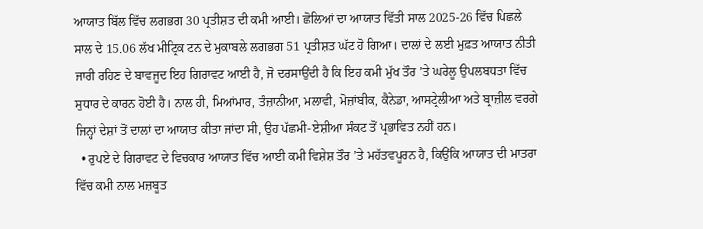ਆਯਾਤ ਬਿੱਲ ਵਿੱਚ ਲਗਭਗ 30 ਪ੍ਰਤੀਸ਼ਤ ਦੀ ਕਮੀ ਆਈ। ਛੋਲਿਆਂ ਦਾ ਆਯਾਤ ਵਿੱਤੀ ਸਾਲ 2025-26 ਵਿੱਚ ਪਿਛਲੇ ਸਾਲ ਦੇ 15.06 ਲੱਖ ਮੀਟ੍ਰਿਕ ਟਨ ਦੇ ਮੁਕਾਬਲੇ ਲਗਭਗ 51 ਪ੍ਰਤੀਸ਼ਤ ਘੱਟ ਹੋ ਗਿਆ। ਦਾਲਾਂ ਦੇ ਲਈ ਮੁਫ਼ਤ ਆਯਾਤ ਨੀਤੀ ਜਾਰੀ ਰਹਿਣ ਦੇ ਬਾਵਜੂਦ ਇਹ ਗਿਰਾਵਟ ਆਈ ਹੈ, ਜੋ ਦਰਸਾਉਂਦੀ ਹੈ ਕਿ ਇਹ ਕਮੀ ਮੁੱਖ ਤੌਰ ’ਤੇ ਘਰੇਲੂ ਉਪਲਬਧਤਾ ਵਿੱਚ ਸੁਧਾਰ ਦੇ ਕਾਰਨ ਹੋਈ ਹੈ। ਨਾਲ ਹੀ, ਮਿਆਂਮਾਰ, ਤੰਜ਼ਾਨੀਆ, ਮਲਾਵੀ, ਮੋਜ਼ਾਂਬੀਕ, ਕੈਨੇਡਾ, ਆਸਟ੍ਰੇਲੀਆ ਅਤੇ ਬ੍ਰਾਜ਼ੀਲ ਵਰਗੇ ਜਿਨ੍ਹਾਂ ਦੇਸ਼ਾਂ ਤੋਂ ਦਾਲਾਂ ਦਾ ਆਯਾਤ ਕੀਤਾ ਜਾਂਦਾ ਸੀ, ਉਹ ਪੱਛਮੀ-ਏਸ਼ੀਆ ਸੰਕਟ ਤੋਂ ਪ੍ਰਭਾਵਿਤ ਨਹੀਂ ਹਨ।
  • ਰੁਪਏ ਦੇ ਗਿਰਾਵਟ ਦੇ ਵਿਚਕਾਰ ਆਯਾਤ ਵਿੱਚ ਆਈ ਕਮੀ ਵਿਸ਼ੇਸ਼ ਤੌਰ ’ਤੇ ਮਹੱਤਵਪੂਰਨ ਹੈ, ਕਿਉਂਕਿ ਆਯਾਤ ਦੀ ਮਾਤਰਾ ਵਿੱਚ ਕਮੀ ਨਾਲ ਮਜ਼ਬੂਤ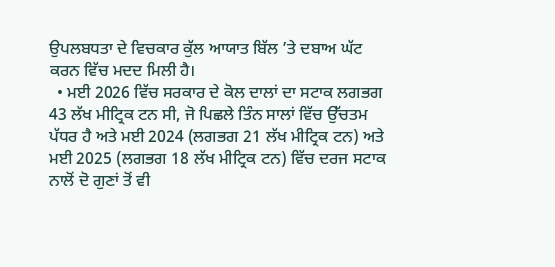ਉਪਲਬਧਤਾ ਦੇ ਵਿਚਕਾਰ ਕੁੱਲ ਆਯਾਤ ਬਿੱਲ ’ਤੇ ਦਬਾਅ ਘੱਟ ਕਰਨ ਵਿੱਚ ਮਦਦ ਮਿਲੀ ਹੈ।
  • ਮਈ 2026 ਵਿੱਚ ਸਰਕਾਰ ਦੇ ਕੋਲ ਦਾਲਾਂ ਦਾ ਸਟਾਕ ਲਗਭਗ 43 ਲੱਖ ਮੀਟ੍ਰਿਕ ਟਨ ਸੀ, ਜੋ ਪਿਛਲੇ ਤਿੰਨ ਸਾਲਾਂ ਵਿੱਚ ਉੱਚਤਮ ਪੱਧਰ ਹੈ ਅਤੇ ਮਈ 2024 (ਲਗਭਗ 21 ਲੱਖ ਮੀਟ੍ਰਿਕ ਟਨ) ਅਤੇ ਮਈ 2025 (ਲਗਭਗ 18 ਲੱਖ ਮੀਟ੍ਰਿਕ ਟਨ) ਵਿੱਚ ਦਰਜ ਸਟਾਕ ਨਾਲੋਂ ਦੋ ਗੁਣਾਂ ਤੋਂ ਵੀ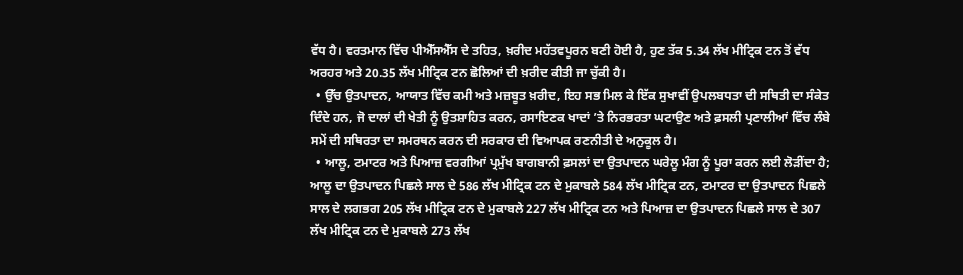ਵੱਧ ਹੈ। ਵਰਤਮਾਨ ਵਿੱਚ ਪੀਐੱਸਐੱਸ ਦੇ ਤਹਿਤ, ਖ਼ਰੀਦ ਮਹੱਤਵਪੂਰਨ ਬਣੀ ਹੋਈ ਹੈ, ਹੁਣ ਤੱਕ 5.34 ਲੱਖ ਮੀਟ੍ਰਿਕ ਟਨ ਤੋਂ ਵੱਧ ਅਰਹਰ ਅਤੇ 20.35 ਲੱਖ ਮੀਟ੍ਰਿਕ ਟਨ ਛੋਲਿਆਂ ਦੀ ਖ਼ਰੀਦ ਕੀਤੀ ਜਾ ਚੁੱਕੀ ਹੈ।
  • ਉੱਚ ਉਤਪਾਦਨ, ਆਯਾਤ ਵਿੱਚ ਕਮੀ ਅਤੇ ਮਜ਼ਬੂਤ ਖ਼ਰੀਦ, ਇਹ ਸਭ ਮਿਲ ਕੇ ਇੱਕ ਸੁਖਾਵੀਂ ਉਪਲਬਧਤਾ ਦੀ ਸਥਿਤੀ ਦਾ ਸੰਕੇਤ ਦਿੰਦੇ ਹਨ, ਜੋ ਦਾਲਾਂ ਦੀ ਖੇਤੀ ਨੂੰ ਉਤਸ਼ਾਹਿਤ ਕਰਨ, ਰਸਾਇਣਕ ਖਾਦਾਂ ’ਤੇ ਨਿਰਭਰਤਾ ਘਟਾਉਣ ਅਤੇ ਫ਼ਸਲੀ ਪ੍ਰਣਾਲੀਆਂ ਵਿੱਚ ਲੰਬੇ ਸਮੇਂ ਦੀ ਸਥਿਰਤਾ ਦਾ ਸਮਰਥਨ ਕਰਨ ਦੀ ਸਰਕਾਰ ਦੀ ਵਿਆਪਕ ਰਣਨੀਤੀ ਦੇ ਅਨੁਕੂਲ ਹੈ।
  • ਆਲੂ, ਟਮਾਟਰ ਅਤੇ ਪਿਆਜ਼ ਵਰਗੀਆਂ ਪ੍ਰਮੁੱਖ ਬਾਗਬਾਨੀ ਫ਼ਸਲਾਂ ਦਾ ਉਤਪਾਦਨ ਘਰੇਲੂ ਮੰਗ ਨੂੰ ਪੂਰਾ ਕਰਨ ਲਈ ਲੋੜੀਂਦਾ ਹੈ; ਆਲੂ ਦਾ ਉਤਪਾਦਨ ਪਿਛਲੇ ਸਾਲ ਦੇ 586 ਲੱਖ ਮੀਟ੍ਰਿਕ ਟਨ ਦੇ ਮੁਕਾਬਲੇ 584 ਲੱਖ ਮੀਟ੍ਰਿਕ ਟਨ, ਟਮਾਟਰ ਦਾ ਉਤਪਾਦਨ ਪਿਛਲੇ ਸਾਲ ਦੇ ਲਗਭਗ 205 ਲੱਖ ਮੀਟ੍ਰਿਕ ਟਨ ਦੇ ਮੁਕਾਬਲੇ 227 ਲੱਖ ਮੀਟ੍ਰਿਕ ਟਨ ਅਤੇ ਪਿਆਜ਼ ਦਾ ਉਤਪਾਦਨ ਪਿਛਲੇ ਸਾਲ ਦੇ 307 ਲੱਖ ਮੀਟ੍ਰਿਕ ਟਨ ਦੇ ਮੁਕਾਬਲੇ 273 ਲੱਖ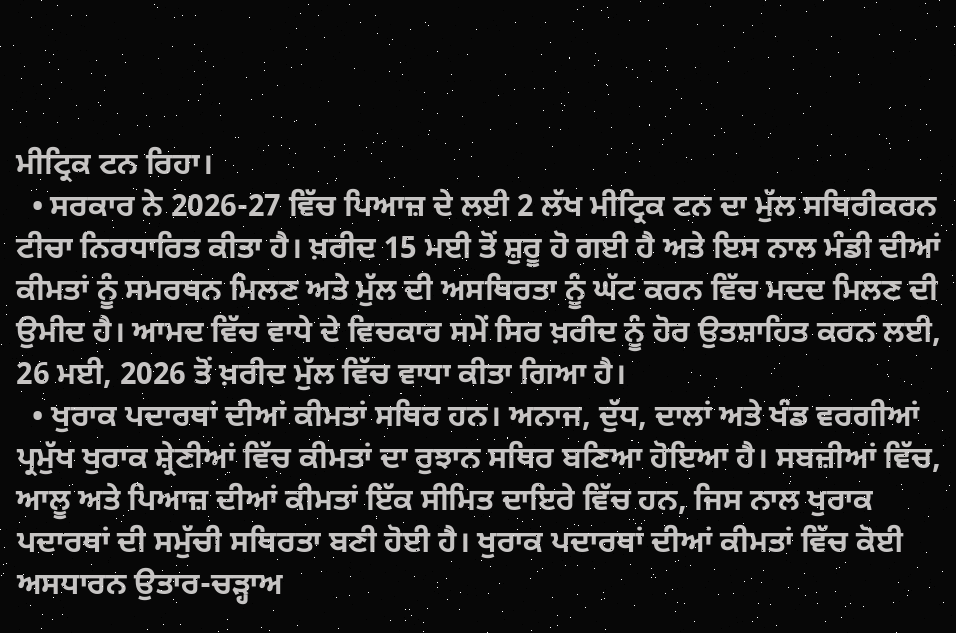ਮੀਟ੍ਰਿਕ ਟਨ ਰਿਹਾ।
  • ਸਰਕਾਰ ਨੇ 2026-27 ਵਿੱਚ ਪਿਆਜ਼ ਦੇ ਲਈ 2 ਲੱਖ ਮੀਟ੍ਰਿਕ ਟਨ ਦਾ ਮੁੱਲ ਸਥਿਰੀਕਰਨ ਟੀਚਾ ਨਿਰਧਾਰਿਤ ਕੀਤਾ ਹੈ। ਖ਼ਰੀਦ 15 ਮਈ ਤੋਂ ਸ਼ੁਰੂ ਹੋ ਗਈ ਹੈ ਅਤੇ ਇਸ ਨਾਲ ਮੰਡੀ ਦੀਆਂ ਕੀਮਤਾਂ ਨੂੰ ਸਮਰਥਨ ਮਿਲਣ ਅਤੇ ਮੁੱਲ ਦੀ ਅਸਥਿਰਤਾ ਨੂੰ ਘੱਟ ਕਰਨ ਵਿੱਚ ਮਦਦ ਮਿਲਣ ਦੀ ਉਮੀਦ ਹੈ। ਆਮਦ ਵਿੱਚ ਵਾਧੇ ਦੇ ਵਿਚਕਾਰ ਸਮੇਂ ਸਿਰ ਖ਼ਰੀਦ ਨੂੰ ਹੋਰ ਉਤਸ਼ਾਹਿਤ ਕਰਨ ਲਈ, 26 ਮਈ, 2026 ਤੋਂ ਖ਼ਰੀਦ ਮੁੱਲ ਵਿੱਚ ਵਾਧਾ ਕੀਤਾ ਗਿਆ ਹੈ।
  • ਖੁਰਾਕ ਪਦਾਰਥਾਂ ਦੀਆਂ ਕੀਮਤਾਂ ਸਥਿਰ ਹਨ। ਅਨਾਜ, ਦੁੱਧ, ਦਾਲਾਂ ਅਤੇ ਖੰਡ ਵਰਗੀਆਂ ਪ੍ਰਮੁੱਖ ਖੁਰਾਕ ਸ਼੍ਰੇਣੀਆਂ ਵਿੱਚ ਕੀਮਤਾਂ ਦਾ ਰੁਝਾਨ ਸਥਿਰ ਬਣਿਆ ਹੋਇਆ ਹੈ। ਸਬਜ਼ੀਆਂ ਵਿੱਚ, ਆਲੂ ਅਤੇ ਪਿਆਜ਼ ਦੀਆਂ ਕੀਮਤਾਂ ਇੱਕ ਸੀਮਿਤ ਦਾਇਰੇ ਵਿੱਚ ਹਨ, ਜਿਸ ਨਾਲ ਖੁਰਾਕ ਪਦਾਰਥਾਂ ਦੀ ਸਮੁੱਚੀ ਸਥਿਰਤਾ ਬਣੀ ਹੋਈ ਹੈ। ਖੁਰਾਕ ਪਦਾਰਥਾਂ ਦੀਆਂ ਕੀਮਤਾਂ ਵਿੱਚ ਕੋਈ ਅਸਧਾਰਨ ਉਤਾਰ-ਚੜ੍ਹਾਅ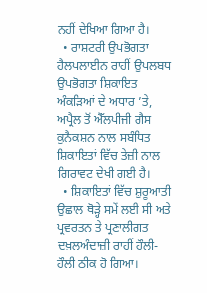ਨਹੀਂ ਦੇਖਿਆ ਗਿਆ ਹੈ।
  • ਰਾਸ਼ਟਰੀ ਉਪਭੋਗਤਾ ਹੈਲਪਲਾਈਨ ਰਾਹੀਂ ਉਪਲਬਧ ਉਪਭੋਗਤਾ ਸ਼ਿਕਾਇਤ ਅੰਕੜਿਆਂ ਦੇ ਅਧਾਰ ’ਤੇ, ਅਪ੍ਰੈਲ ਤੋਂ ਐੱਲਪੀਜੀ ਗੈਸ ਕੁਨੈਕਸ਼ਨ ਨਾਲ ਸਬੰਧਿਤ ਸ਼ਿਕਾਇਤਾਂ ਵਿੱਚ ਤੇਜ਼ੀ ਨਾਲ ਗਿਰਾਵਟ ਦੇਖੀ ਗਈ ਹੈ।
  • ਸ਼ਿਕਾਇਤਾਂ ਵਿੱਚ ਸ਼ੁਰੂਆਤੀ ਉਛਾਲ ਥੋੜ੍ਹੇ ਸਮੇਂ ਲਈ ਸੀ ਅਤੇ ਪ੍ਰਵਰਤਨ ਤੇ ਪ੍ਰਣਾਲੀਗਤ ਦਖ਼ਲਅੰਦਾਜ਼ੀ ਰਾਹੀਂ ਹੌਲੀ-ਹੌਲੀ ਠੀਕ ਹੋ ਗਿਆ।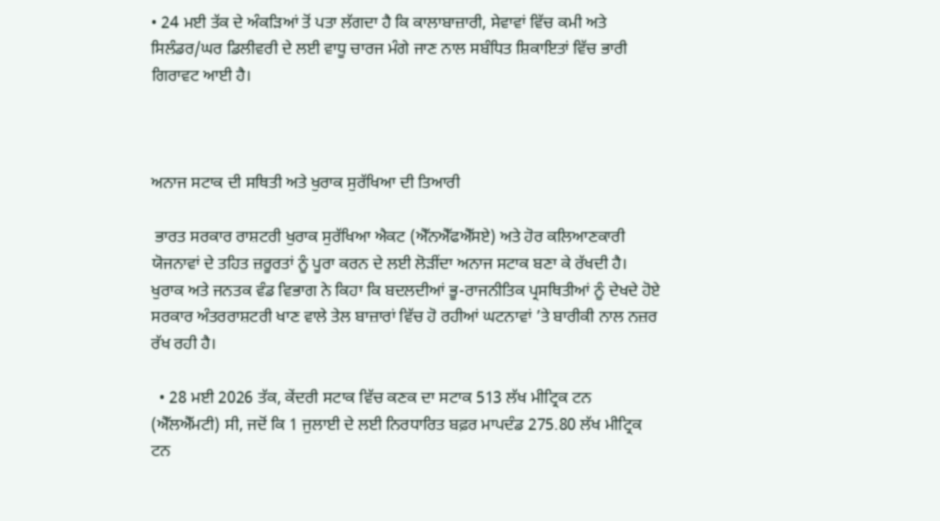• 24 ਮਈ ਤੱਕ ਦੇ ਅੰਕੜਿਆਂ ਤੋਂ ਪਤਾ ਲੱਗਦਾ ਹੈ ਕਿ ਕਾਲਾਬਾਜ਼ਾਰੀ, ਸੇਵਾਵਾਂ ਵਿੱਚ ਕਮੀ ਅਤੇ ਸਿਲੰਡਰ/ਘਰ ਡਿਲੀਵਰੀ ਦੇ ਲਈ ਵਾਧੂ ਚਾਰਜ ਮੰਗੇ ਜਾਣ ਨਾਲ ਸਬੰਧਿਤ ਸ਼ਿਕਾਇਤਾਂ ਵਿੱਚ ਭਾਰੀ ਗਿਰਾਵਟ ਆਈ ਹੈ।



ਅਨਾਜ ਸਟਾਕ ਦੀ ਸਥਿਤੀ ਅਤੇ ਖੁਰਾਕ ਸੁਰੱਖਿਆ ਦੀ ਤਿਆਰੀ

 ਭਾਰਤ ਸਰਕਾਰ ਰਾਸ਼ਟਰੀ ਖੁਰਾਕ ਸੁਰੱਖਿਆ ਐਕਟ (ਐੱਨਐੱਫਐੱਸਏ) ਅਤੇ ਹੋਰ ਕਲਿਆਣਕਾਰੀ ਯੋਜਨਾਵਾਂ ਦੇ ਤਹਿਤ ਜ਼ਰੂਰਤਾਂ ਨੂੰ ਪੂਰਾ ਕਰਨ ਦੇ ਲਈ ਲੋੜੀਂਦਾ ਅਨਾਜ ਸਟਾਕ ਬਣਾ ਕੇ ਰੱਖਦੀ ਹੈ। ਖੁਰਾਕ ਅਤੇ ਜਨਤਕ ਵੰਡ ਵਿਭਾਗ ਨੇ ਕਿਹਾ ਕਿ ਬਦਲਦੀਆਂ ਭੂ-ਰਾਜਨੀਤਿਕ ਪ੍ਰਸਥਿਤੀਆਂ ਨੂੰ ਦੇਖਦੇ ਹੋਏ ਸਰਕਾਰ ਅੰਤਰਰਾਸ਼ਟਰੀ ਖਾਣ ਵਾਲੇ ਤੇਲ ਬਾਜ਼ਾਰਾਂ ਵਿੱਚ ਹੋ ਰਹੀਆਂ ਘਟਨਾਵਾਂ ’ਤੇ ਬਾਰੀਕੀ ਨਾਲ ਨਜ਼ਰ ਰੱਖ ਰਹੀ ਹੈ।

  • 28 ਮਈ 2026 ਤੱਕ, ਕੇਂਦਰੀ ਸਟਾਕ ਵਿੱਚ ਕਣਕ ਦਾ ਸਟਾਕ 513 ਲੱਖ ਮੀਟ੍ਰਿਕ ਟਨ (ਐੱਲਐੱਮਟੀ) ਸੀ, ਜਦੋਂ ਕਿ 1 ਜੁਲਾਈ ਦੇ ਲਈ ਨਿਰਧਾਰਿਤ ਬਫ਼ਰ ਮਾਪਦੰਡ 275.80 ਲੱਖ ਮੀਟ੍ਰਿਕ ਟਨ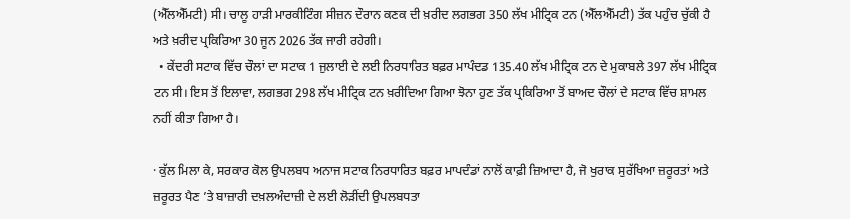(ਐੱਲਐੱਮਟੀ) ਸੀ। ਚਾਲੂ ਹਾੜੀ ਮਾਰਕੀਟਿੰਗ ਸੀਜ਼ਨ ਦੌਰਾਨ ਕਣਕ ਦੀ ਖ਼ਰੀਦ ਲਗਭਗ 350 ਲੱਖ ਮੀਟ੍ਰਿਕ ਟਨ (ਐੱਲਐੱਮਟੀ) ਤੱਕ ਪਹੁੰਚ ਚੁੱਕੀ ਹੈ ਅਤੇ ਖ਼ਰੀਦ ਪ੍ਰਕਿਰਿਆ 30 ਜੂਨ 2026 ਤੱਕ ਜਾਰੀ ਰਹੇਗੀ।
  • ਕੇਂਦਰੀ ਸਟਾਕ ਵਿੱਚ ਚੌਲਾਂ ਦਾ ਸਟਾਕ 1 ਜੁਲਾਈ ਦੇ ਲਈ ਨਿਰਧਾਰਿਤ ਬਫ਼ਰ ਮਾਪੰਦਡ 135.40 ਲੱਖ ਮੀਟ੍ਰਿਕ ਟਨ ਦੇ ਮੁਕਾਬਲੇ 397 ਲੱਖ ਮੀਟ੍ਰਿਕ ਟਨ ਸੀ। ਇਸ ਤੋਂ ਇਲਾਵਾ, ਲਗਭਗ 298 ਲੱਖ ਮੀਟ੍ਰਿਕ ਟਨ ਖ਼ਰੀਦਿਆ ਗਿਆ ਝੋਨਾ ਹੁਣ ਤੱਕ ਪ੍ਰਕਿਰਿਆ ਤੋਂ ਬਾਅਦ ਚੌਲਾਂ ਦੇ ਸਟਾਕ ਵਿੱਚ ਸ਼ਾਮਲ ਨਹੀਂ ਕੀਤਾ ਗਿਆ ਹੈ।

· ਕੁੱਲ ਮਿਲਾ ਕੇ, ਸਰਕਾਰ ਕੋਲ ਉਪਲਬਧ ਅਨਾਜ ਸਟਾਕ ਨਿਰਧਾਰਿਤ ਬਫ਼ਰ ਮਾਪਦੰਡਾਂ ਨਾਲੋਂ ਕਾਫ਼ੀ ਜ਼ਿਆਦਾ ਹੈ, ਜੋ ਖੁਰਾਕ ਸੁਰੱਖਿਆ ਜ਼ਰੂਰਤਾਂ ਅਤੇ ਜ਼ਰੂਰਤ ਪੈਣ ’ਤੇ ਬਾਜ਼ਾਰੀ ਦਖ਼ਲਅੰਦਾਜ਼ੀ ਦੇ ਲਈ ਲੋੜੀਂਦੀ ਉਪਲਬਧਤਾ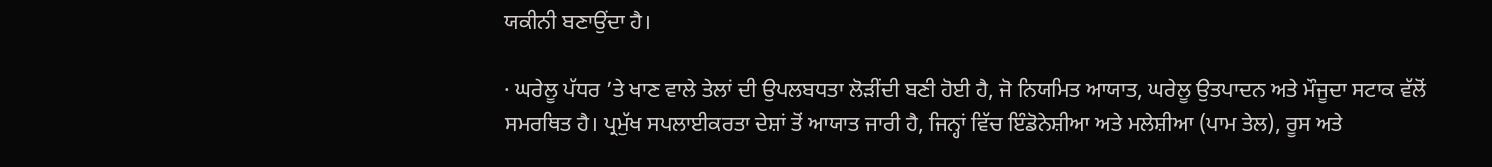ਯਕੀਨੀ ਬਣਾਉਂਦਾ ਹੈ।

· ਘਰੇਲੂ ਪੱਧਰ ’ਤੇ ਖਾਣ ਵਾਲੇ ਤੇਲਾਂ ਦੀ ਉਪਲਬਧਤਾ ਲੋੜੀਂਦੀ ਬਣੀ ਹੋਈ ਹੈ, ਜੋ ਨਿਯਮਿਤ ਆਯਾਤ, ਘਰੇਲੂ ਉਤਪਾਦਨ ਅਤੇ ਮੌਜੂਦਾ ਸਟਾਕ ਵੱਲੋਂ ਸਮਰਥਿਤ ਹੈ। ਪ੍ਰਮੁੱਖ ਸਪਲਾਈਕਰਤਾ ਦੇਸ਼ਾਂ ਤੋਂ ਆਯਾਤ ਜਾਰੀ ਹੈ, ਜਿਨ੍ਹਾਂ ਵਿੱਚ ਇੰਡੋਨੇਸ਼ੀਆ ਅਤੇ ਮਲੇਸ਼ੀਆ (ਪਾਮ ਤੇਲ), ਰੂਸ ਅਤੇ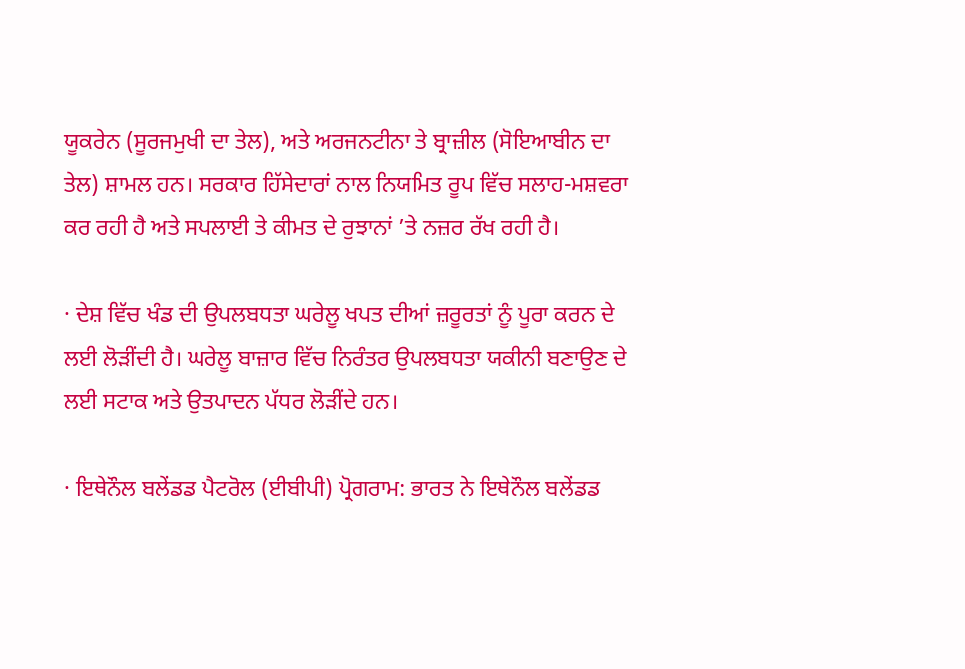ਯੂਕਰੇਨ (ਸੂਰਜਮੁਖੀ ਦਾ ਤੇਲ), ਅਤੇ ਅਰਜਨਟੀਨਾ ਤੇ ਬ੍ਰਾਜ਼ੀਲ (ਸੋਇਆਬੀਨ ਦਾ ਤੇਲ) ਸ਼ਾਮਲ ਹਨ। ਸਰਕਾਰ ਹਿੱਸੇਦਾਰਾਂ ਨਾਲ ਨਿਯਮਿਤ ਰੂਪ ਵਿੱਚ ਸਲਾਹ-ਮਸ਼ਵਰਾ ਕਰ ਰਹੀ ਹੈ ਅਤੇ ਸਪਲਾਈ ਤੇ ਕੀਮਤ ਦੇ ਰੁਝਾਨਾਂ ’ਤੇ ਨਜ਼ਰ ਰੱਖ ਰਹੀ ਹੈ।

· ਦੇਸ਼ ਵਿੱਚ ਖੰਡ ਦੀ ਉਪਲਬਧਤਾ ਘਰੇਲੂ ਖਪਤ ਦੀਆਂ ਜ਼ਰੂਰਤਾਂ ਨੂੰ ਪੂਰਾ ਕਰਨ ਦੇ ਲਈ ਲੋੜੀਂਦੀ ਹੈ। ਘਰੇਲੂ ਬਾਜ਼ਾਰ ਵਿੱਚ ਨਿਰੰਤਰ ਉਪਲਬਧਤਾ ਯਕੀਨੀ ਬਣਾਉਣ ਦੇ ਲਈ ਸਟਾਕ ਅਤੇ ਉਤਪਾਦਨ ਪੱਧਰ ਲੋੜੀਂਦੇ ਹਨ।

· ਇਥੇਨੌਲ ਬਲੇਂਡਡ ਪੈਟਰੋਲ (ਈਬੀਪੀ) ਪ੍ਰੋਗਰਾਮ: ਭਾਰਤ ਨੇ ਇਥੇਨੌਲ ਬਲੇਂਡਡ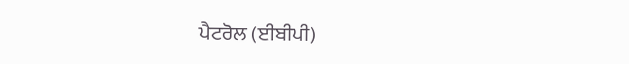ਪੈਟਰੋਲ (ਈਬੀਪੀ)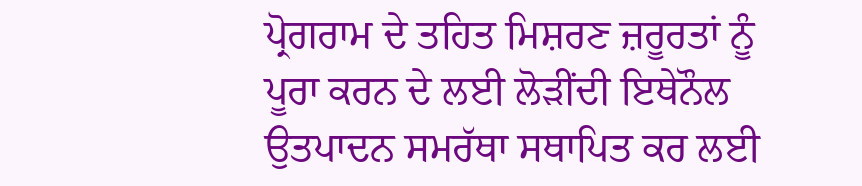ਪ੍ਰੋਗਰਾਮ ਦੇ ਤਹਿਤ ਮਿਸ਼ਰਣ ਜ਼ਰੂਰਤਾਂ ਨੂੰ ਪੂਰਾ ਕਰਨ ਦੇ ਲਈ ਲੋੜੀਂਦੀ ਇਥੇਨੌਲ ਉਤਪਾਦਨ ਸਮਰੱਥਾ ਸਥਾਪਿਤ ਕਰ ਲਈ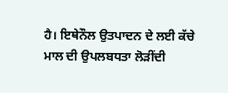ਹੈ। ਇਥੇਨੌਲ ਉਤਪਾਦਨ ਦੇ ਲਈ ਕੱਚੇ ਮਾਲ ਦੀ ਉਪਲਬਧਤਾ ਲੋੜੀਂਦੀ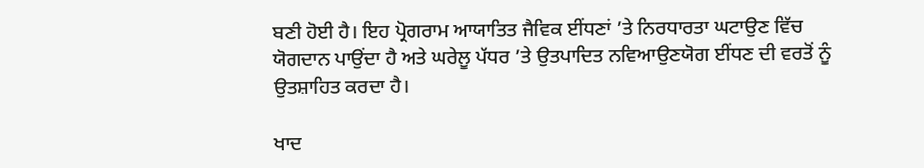ਬਣੀ ਹੋਈ ਹੈ। ਇਹ ਪ੍ਰੋਗਰਾਮ ਆਯਾਤਿਤ ਜੈਵਿਕ ਈਂਧਣਾਂ ’ਤੇ ਨਿਰਧਾਰਤਾ ਘਟਾਉਣ ਵਿੱਚ ਯੋਗਦਾਨ ਪਾਉਂਦਾ ਹੈ ਅਤੇ ਘਰੇਲੂ ਪੱਧਰ ’ਤੇ ਉਤਪਾਦਿਤ ਨਵਿਆਉਣਯੋਗ ਈਂਧਣ ਦੀ ਵਰਤੋਂ ਨੂੰ ਉਤਸ਼ਾਹਿਤ ਕਰਦਾ ਹੈ।

ਖਾਦ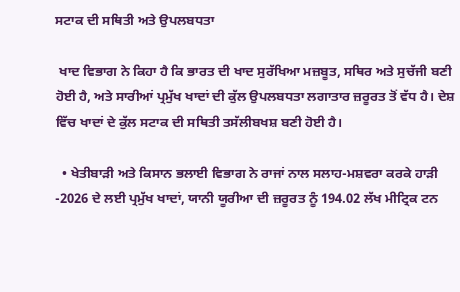ਸਟਾਕ ਦੀ ਸਥਿਤੀ ਅਤੇ ਉਪਲਬਧਤਾ

 ਖਾਦ ਵਿਭਾਗ ਨੇ ਕਿਹਾ ਹੈ ਕਿ ਭਾਰਤ ਦੀ ਖਾਦ ਸੁਰੱਖਿਆ ਮਜ਼ਬੂਤ, ਸਥਿਰ ਅਤੇ ਸੁਚੱਜੀ ਬਣੀ ਹੋਈ ਹੈ, ਅਤੇ ਸਾਰੀਆਂ ਪ੍ਰਮੁੱਖ ਖਾਦਾਂ ਦੀ ਕੁੱਲ ਉਪਲਬਧਤਾ ਲਗਾਤਾਰ ਜ਼ਰੂਰਤ ਤੋਂ ਵੱਧ ਹੈ। ਦੇਸ਼ ਵਿੱਚ ਖਾਦਾਂ ਦੇ ਕੁੱਲ ਸਟਾਕ ਦੀ ਸਥਿਤੀ ਤਸੱਲੀਬਖਸ਼ ਬਣੀ ਹੋਈ ਹੈ।

  • ਖੇਤੀਬਾੜੀ ਅਤੇ ਕਿਸਾਨ ਭਲਾਈ ਵਿਭਾਗ ਨੇ ਰਾਜਾਂ ਨਾਲ ਸਲਾਹ-ਮਸ਼ਵਰਾ ਕਰਕੇ ਹਾੜੀ -2026 ਦੇ ਲਈ ਪ੍ਰਮੁੱਖ ਖਾਦਾਂ, ਯਾਨੀ ਯੂਰੀਆ ਦੀ ਜ਼ਰੂਰਤ ਨੂੰ 194.02 ਲੱਖ ਮੀਟ੍ਰਿਕ ਟਨ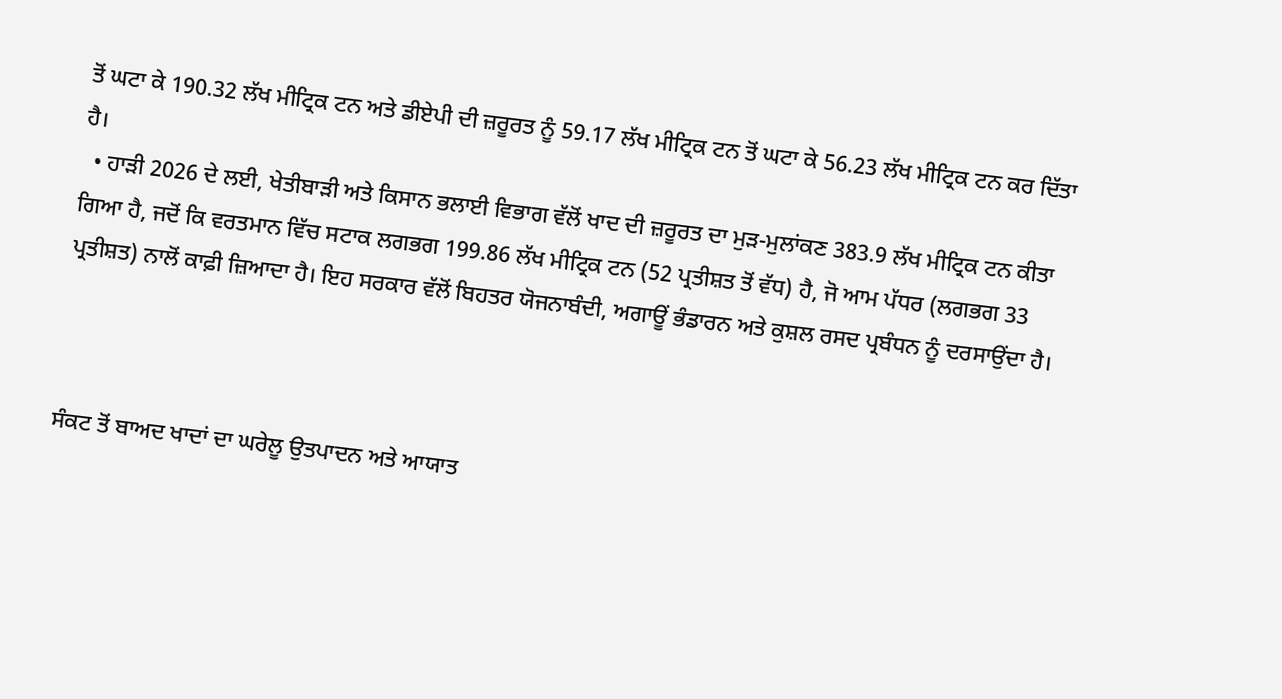ਤੋਂ ਘਟਾ ਕੇ 190.32 ਲੱਖ ਮੀਟ੍ਰਿਕ ਟਨ ਅਤੇ ਡੀਏਪੀ ਦੀ ਜ਼ਰੂਰਤ ਨੂੰ 59.17 ਲੱਖ ਮੀਟ੍ਰਿਕ ਟਨ ਤੋਂ ਘਟਾ ਕੇ 56.23 ਲੱਖ ਮੀਟ੍ਰਿਕ ਟਨ ਕਰ ਦਿੱਤਾ ਹੈ।
  • ਹਾੜੀ 2026 ਦੇ ਲਈ, ਖੇਤੀਬਾੜੀ ਅਤੇ ਕਿਸਾਨ ਭਲਾਈ ਵਿਭਾਗ ਵੱਲੋਂ ਖਾਦ ਦੀ ਜ਼ਰੂਰਤ ਦਾ ਮੁੜ-ਮੁਲਾਂਕਣ 383.9 ਲੱਖ ਮੀਟ੍ਰਿਕ ਟਨ ਕੀਤਾ ਗਿਆ ਹੈ, ਜਦੋਂ ਕਿ ਵਰਤਮਾਨ ਵਿੱਚ ਸਟਾਕ ਲਗਭਗ 199.86 ਲੱਖ ਮੀਟ੍ਰਿਕ ਟਨ (52 ਪ੍ਰਤੀਸ਼ਤ ਤੋਂ ਵੱਧ) ਹੈ, ਜੋ ਆਮ ਪੱਧਰ (ਲਗਭਗ 33 ਪ੍ਰਤੀਸ਼ਤ) ਨਾਲੋਂ ਕਾਫ਼ੀ ਜ਼ਿਆਦਾ ਹੈ। ਇਹ ਸਰਕਾਰ ਵੱਲੋਂ ਬਿਹਤਰ ਯੋਜਨਾਬੰਦੀ, ਅਗਾਊਂ ਭੰਡਾਰਨ ਅਤੇ ਕੁਸ਼ਲ ਰਸਦ ਪ੍ਰਬੰਧਨ ਨੂੰ ਦਰਸਾਉਂਦਾ ਹੈ।



ਸੰਕਟ ਤੋਂ ਬਾਅਦ ਖਾਦਾਂ ਦਾ ਘਰੇਲੂ ਉਤਪਾਦਨ ਅਤੇ ਆਯਾਤ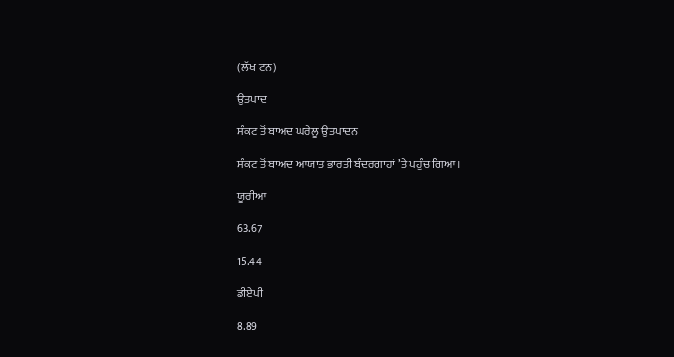(ਲੱਖ ਟਨ)

ਉਤਪਾਦ

ਸੰਕਟ ਤੋਂ ਬਾਅਦ ਘਰੇਲੂ ਉਤਪਾਦਨ

ਸੰਕਟ ਤੋਂ ਬਾਅਦ ਆਯਾਤ ਭਾਰਤੀ ਬੰਦਰਗਾਹਾਂ ’ਤੇ ਪਹੁੰਚ ਗਿਆ।

ਯੂਰੀਆ

63.67

15.44

ਡੀਏਪੀ

8.89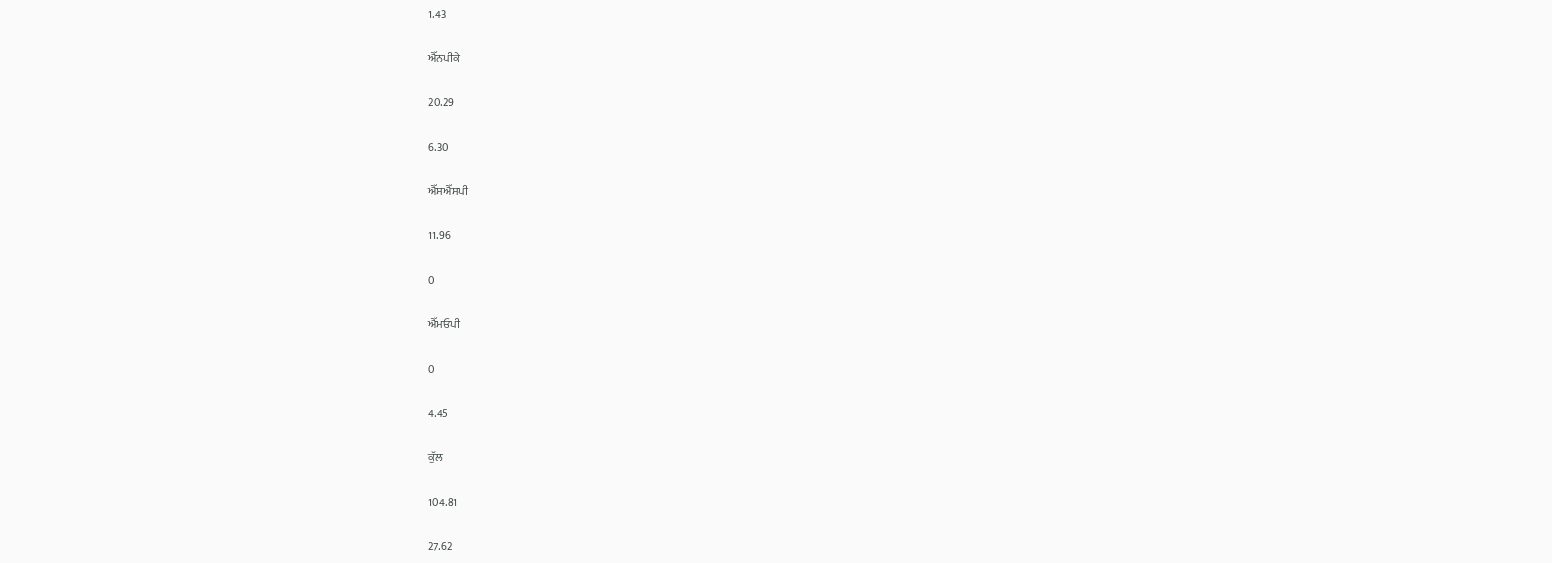1.43

ਐੱਨਪੀਕੇ

20.29

6.30

ਐੱਸਐੱਸਪੀ

11.96

0

ਐੱਮਓਪੀ

0

4.45

ਕੁੱਲ

104.81

27.62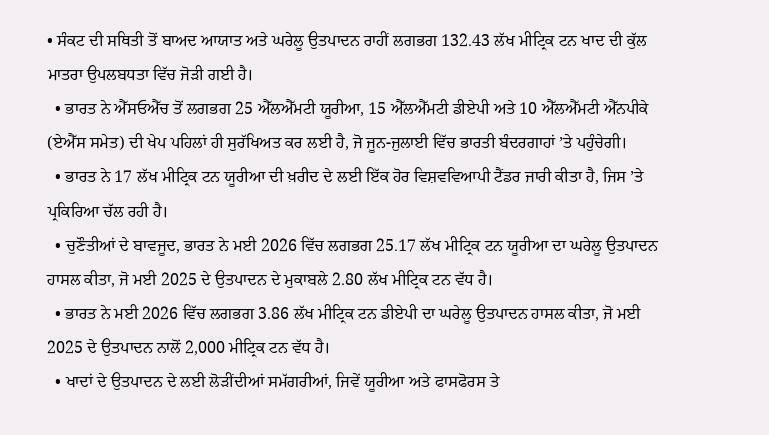• ਸੰਕਟ ਦੀ ਸਥਿਤੀ ਤੋਂ ਬਾਅਦ ਆਯਾਤ ਅਤੇ ਘਰੇਲੂ ਉਤਪਾਦਨ ਰਾਹੀਂ ਲਗਭਗ 132.43 ਲੱਖ ਮੀਟ੍ਰਿਕ ਟਨ ਖਾਦ ਦੀ ਕੁੱਲ ਮਾਤਰਾ ਉਪਲਬਧਤਾ ਵਿੱਚ ਜੋੜੀ ਗਈ ਹੈ।
  • ਭਾਰਤ ਨੇ ਐੱਸਓਐੱਚ ਤੋਂ ਲਗਭਗ 25 ਐੱਲਐੱਮਟੀ ਯੂਰੀਆ, 15 ਐੱਲਐੱਮਟੀ ਡੀਏਪੀ ਅਤੇ 10 ਐੱਲਐੱਮਟੀ ਐੱਨਪੀਕੇ (ਏਐੱਸ ਸਮੇਤ) ਦੀ ਖੇਪ ਪਹਿਲਾਂ ਹੀ ਸੁਰੱਖਿਅਤ ਕਰ ਲਈ ਹੈ, ਜੋ ਜੂਨ-ਜੁਲਾਈ ਵਿੱਚ ਭਾਰਤੀ ਬੰਦਰਗਾਹਾਂ ’ਤੇ ਪਹੁੰਚੇਗੀ।
  • ਭਾਰਤ ਨੇ 17 ਲੱਖ ਮੀਟ੍ਰਿਕ ਟਨ ਯੂਰੀਆ ਦੀ ਖ਼ਰੀਦ ਦੇ ਲਈ ਇੱਕ ਹੋਰ ਵਿਸ਼ਵਵਿਆਪੀ ਟੈਂਡਰ ਜਾਰੀ ਕੀਤਾ ਹੈ, ਜਿਸ ’ਤੇ ਪ੍ਰਕਿਰਿਆ ਚੱਲ ਰਹੀ ਹੈ।
  • ਚੁਣੌਤੀਆਂ ਦੇ ਬਾਵਜੂਦ, ਭਾਰਤ ਨੇ ਮਈ 2026 ਵਿੱਚ ਲਗਭਗ 25.17 ਲੱਖ ਮੀਟ੍ਰਿਕ ਟਨ ਯੂਰੀਆ ਦਾ ਘਰੇਲੂ ਉਤਪਾਦਨ ਹਾਸਲ ਕੀਤਾ, ਜੋ ਮਈ 2025 ਦੇ ਉਤਪਾਦਨ ਦੇ ਮੁਕਾਬਲੇ 2.80 ਲੱਖ ਮੀਟ੍ਰਿਕ ਟਨ ਵੱਧ ਹੈ।
  • ਭਾਰਤ ਨੇ ਮਈ 2026 ਵਿੱਚ ਲਗਭਗ 3.86 ਲੱਖ ਮੀਟ੍ਰਿਕ ਟਨ ਡੀਏਪੀ ਦਾ ਘਰੇਲੂ ਉਤਪਾਦਨ ਹਾਸਲ ਕੀਤਾ, ਜੋ ਮਈ 2025 ਦੇ ਉਤਪਾਦਨ ਨਾਲੋਂ 2,000 ਮੀਟ੍ਰਿਕ ਟਨ ਵੱਧ ਹੈ।
  • ਖਾਦਾਂ ਦੇ ਉਤਪਾਦਨ ਦੇ ਲਈ ਲੋੜੀਂਦੀਆਂ ਸਮੱਗਰੀਆਂ, ਜਿਵੇਂ ਯੂਰੀਆ ਅਤੇ ਫਾਸਫੋਰਸ ਤੇ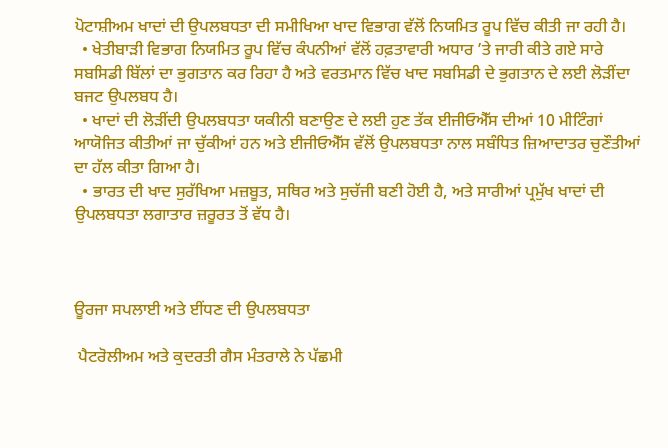ਪੋਟਾਸ਼ੀਅਮ ਖਾਦਾਂ ਦੀ ਉਪਲਬਧਤਾ ਦੀ ਸਮੀਖਿਆ ਖਾਦ ਵਿਭਾਗ ਵੱਲੋਂ ਨਿਯਮਿਤ ਰੂਪ ਵਿੱਚ ਕੀਤੀ ਜਾ ਰਹੀ ਹੈ।
  • ਖੇਤੀਬਾੜੀ ਵਿਭਾਗ ਨਿਯਮਿਤ ਰੂਪ ਵਿੱਚ ਕੰਪਨੀਆਂ ਵੱਲੋਂ ਹਫ਼ਤਾਵਾਰੀ ਅਧਾਰ ’ਤੇ ਜਾਰੀ ਕੀਤੇ ਗਏ ਸਾਰੇ ਸਬਸਿਡੀ ਬਿੱਲਾਂ ਦਾ ਭੁਗਤਾਨ ਕਰ ਰਿਹਾ ਹੈ ਅਤੇ ਵਰਤਮਾਨ ਵਿੱਚ ਖਾਦ ਸਬਸਿਡੀ ਦੇ ਭੁਗਤਾਨ ਦੇ ਲਈ ਲੋੜੀਂਦਾ ਬਜਟ ਉਪਲਬਧ ਹੈ।
  • ਖਾਦਾਂ ਦੀ ਲੋੜੀਂਦੀ ਉਪਲਬਧਤਾ ਯਕੀਨੀ ਬਣਾਉਣ ਦੇ ਲਈ ਹੁਣ ਤੱਕ ਈਜੀਓਐੱਸ ਦੀਆਂ 10 ਮੀਟਿੰਗਾਂ ਆਯੋਜਿਤ ਕੀਤੀਆਂ ਜਾ ਚੁੱਕੀਆਂ ਹਨ ਅਤੇ ਈਜੀਓਐੱਸ ਵੱਲੋਂ ਉਪਲਬਧਤਾ ਨਾਲ ਸਬੰਧਿਤ ਜ਼ਿਆਦਾਤਰ ਚੁਣੌਤੀਆਂ ਦਾ ਹੱਲ ਕੀਤਾ ਗਿਆ ਹੈ।
  • ਭਾਰਤ ਦੀ ਖਾਦ ਸੁਰੱਖਿਆ ਮਜ਼ਬੂਤ, ਸਥਿਰ ਅਤੇ ਸੁਚੱਜੀ ਬਣੀ ਹੋਈ ਹੈ, ਅਤੇ ਸਾਰੀਆਂ ਪ੍ਰਮੁੱਖ ਖਾਦਾਂ ਦੀ ਉਪਲਬਧਤਾ ਲਗਾਤਾਰ ਜ਼ਰੂਰਤ ਤੋਂ ਵੱਧ ਹੈ।



ਊਰਜਾ ਸਪਲਾਈ ਅਤੇ ਈਂਧਣ ਦੀ ਉਪਲਬਧਤਾ

 ਪੈਟਰੋਲੀਅਮ ਅਤੇ ਕੁਦਰਤੀ ਗੈਸ ਮੰਤਰਾਲੇ ਨੇ ਪੱਛਮੀ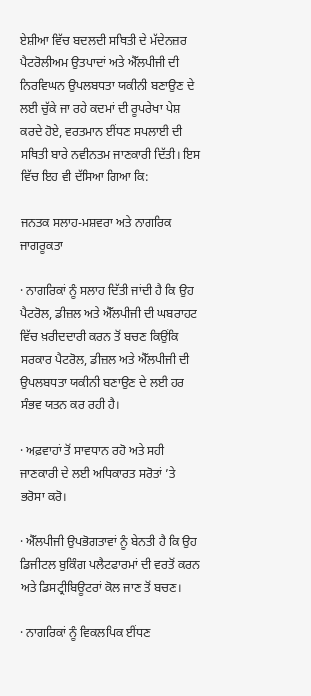ਏਸ਼ੀਆ ਵਿੱਚ ਬਦਲਦੀ ਸਥਿਤੀ ਦੇ ਮੱਦੇਨਜ਼ਰ ਪੈਟਰੋਲੀਅਮ ਉਤਪਾਦਾਂ ਅਤੇ ਐੱਲਪੀਜੀ ਦੀ ਨਿਰਵਿਘਨ ਉਪਲਬਧਤਾ ਯਕੀਨੀ ਬਣਾਉਣ ਦੇ ਲਈ ਚੁੱਕੇ ਜਾ ਰਹੇ ਕਦਮਾਂ ਦੀ ਰੂਪਰੇਖਾ ਪੇਸ਼ ਕਰਦੇ ਹੋਏ, ਵਰਤਮਾਨ ਈਂਧਣ ਸਪਲਾਈ ਦੀ ਸਥਿਤੀ ਬਾਰੇ ਨਵੀਨਤਮ ਜਾਣਕਾਰੀ ਦਿੱਤੀ। ਇਸ ਵਿੱਚ ਇਹ ਵੀ ਦੱਸਿਆ ਗਿਆ ਕਿ:

ਜਨਤਕ ਸਲਾਹ-ਮਸ਼ਵਰਾ ਅਤੇ ਨਾਗਰਿਕ ਜਾਗਰੂਕਤਾ

· ਨਾਗਰਿਕਾਂ ਨੂੰ ਸਲਾਹ ਦਿੱਤੀ ਜਾਂਦੀ ਹੈ ਕਿ ਉਹ ਪੈਟਰੋਲ, ਡੀਜ਼ਲ ਅਤੇ ਐੱਲਪੀਜੀ ਦੀ ਘਬਰਾਹਟ ਵਿੱਚ ਖ਼ਰੀਦਦਾਰੀ ਕਰਨ ਤੋਂ ਬਚਣ ਕਿਉਂਕਿ ਸਰਕਾਰ ਪੈਟਰੋਲ, ਡੀਜ਼ਲ ਅਤੇ ਐੱਲਪੀਜੀ ਦੀ ਉਪਲਬਧਤਾ ਯਕੀਨੀ ਬਣਾਉਣ ਦੇ ਲਈ ਹਰ ਸੰਭਵ ਯਤਨ ਕਰ ਰਹੀ ਹੈ।

· ਅਫ਼ਵਾਹਾਂ ਤੋਂ ਸਾਵਧਾਨ ਰਹੋ ਅਤੇ ਸਹੀ ਜਾਣਕਾਰੀ ਦੇ ਲਈ ਅਧਿਕਾਰਤ ਸਰੋਤਾਂ ’ਤੇ ਭਰੋਸਾ ਕਰੋ।

· ਐੱਲਪੀਜੀ ਉਪਭੋਗਤਾਵਾਂ ਨੂੰ ਬੇਨਤੀ ਹੈ ਕਿ ਉਹ ਡਿਜੀਟਲ ਬੁਕਿੰਗ ਪਲੈਟਫਾਰਮਾਂ ਦੀ ਵਰਤੋਂ ਕਰਨ ਅਤੇ ਡਿਸਟ੍ਰੀਬਿਊਟਰਾਂ ਕੋਲ ਜਾਣ ਤੋਂ ਬਚਣ।

· ਨਾਗਰਿਕਾਂ ਨੂੰ ਵਿਕਲਪਿਕ ਈਂਧਣ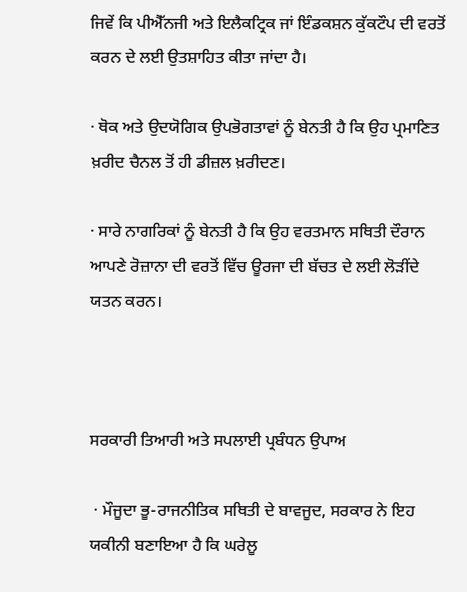ਜਿਵੇਂ ਕਿ ਪੀਐੱਨਜੀ ਅਤੇ ਇਲੈਕਟ੍ਰਿਕ ਜਾਂ ਇੰਡਕਸ਼ਨ ਕੁੱਕਟੌਪ ਦੀ ਵਰਤੋਂ ਕਰਨ ਦੇ ਲਈ ਉਤਸ਼ਾਹਿਤ ਕੀਤਾ ਜਾਂਦਾ ਹੈ।

· ਥੋਕ ਅਤੇ ਉਦਯੋਗਿਕ ਉਪਭੋਗਤਾਵਾਂ ਨੂੰ ਬੇਨਤੀ ਹੈ ਕਿ ਉਹ ਪ੍ਰਮਾਣਿਤ ਖ਼ਰੀਦ ਚੈਨਲ ਤੋਂ ਹੀ ਡੀਜ਼ਲ ਖ਼ਰੀਦਣ।

· ਸਾਰੇ ਨਾਗਰਿਕਾਂ ਨੂੰ ਬੇਨਤੀ ਹੈ ਕਿ ਉਹ ਵਰਤਮਾਨ ਸਥਿਤੀ ਦੌਰਾਨ ਆਪਣੇ ਰੋਜ਼ਾਨਾ ਦੀ ਵਰਤੋਂ ਵਿੱਚ ਊਰਜਾ ਦੀ ਬੱਚਤ ਦੇ ਲਈ ਲੋੜੀਂਦੇ ਯਤਨ ਕਰਨ।



ਸਰਕਾਰੀ ਤਿਆਰੀ ਅਤੇ ਸਪਲਾਈ ਪ੍ਰਬੰਧਨ ਉਪਾਅ

 · ਮੌਜੂਦਾ ਭੂ-ਰਾਜਨੀਤਿਕ ਸਥਿਤੀ ਦੇ ਬਾਵਜੂਦ, ਸਰਕਾਰ ਨੇ ਇਹ ਯਕੀਨੀ ਬਣਾਇਆ ਹੈ ਕਿ ਘਰੇਲੂ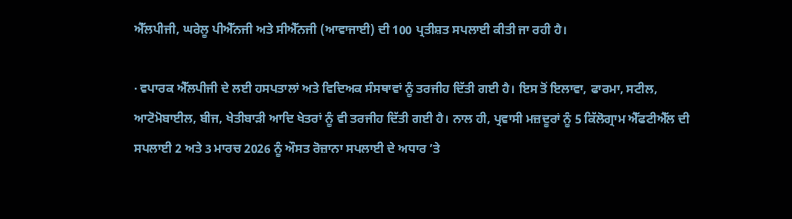ਐੱਲਪੀਜੀ, ਘਰੇਲੂ ਪੀਐੱਨਜੀ ਅਤੇ ਸੀਐੱਨਜੀ (ਆਵਾਜਾਈ) ਦੀ 100 ਪ੍ਰਤੀਸ਼ਤ ਸਪਲਾਈ ਕੀਤੀ ਜਾ ਰਹੀ ਹੈ।

· ਵਪਾਰਕ ਐੱਲਪੀਜੀ ਦੇ ਲਈ ਹਸਪਤਾਲਾਂ ਅਤੇ ਵਿਦਿਅਕ ਸੰਸਥਾਵਾਂ ਨੂੰ ਤਰਜੀਹ ਦਿੱਤੀ ਗਈ ਹੈ। ਇਸ ਤੋਂ ਇਲਾਵਾ, ਫਾਰਮਾ, ਸਟੀਲ, ਆਟੋਮੋਬਾਈਲ, ਬੀਜ, ਖੇਤੀਬਾੜੀ ਆਦਿ ਖੇਤਰਾਂ ਨੂੰ ਵੀ ਤਰਜੀਹ ਦਿੱਤੀ ਗਈ ਹੈ। ਨਾਲ ਹੀ, ਪ੍ਰਵਾਸੀ ਮਜ਼ਦੂਰਾਂ ਨੂੰ 5 ਕਿੱਲੋਗ੍ਰਾਮ ਐੱਫਟੀਐੱਲ ਦੀ ਸਪਲਾਈ 2 ਅਤੇ 3 ਮਾਰਚ 2026 ਨੂੰ ਔਸਤ ਰੋਜ਼ਾਨਾ ਸਪਲਾਈ ਦੇ ਅਧਾਰ ’ਤੇ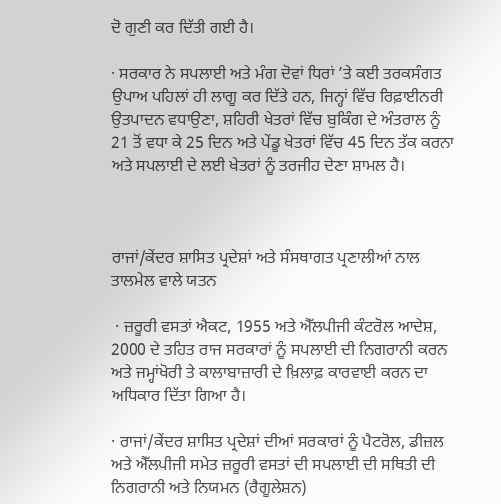ਦੋ ਗੁਣੀ ਕਰ ਦਿੱਤੀ ਗਈ ਹੈ।

· ਸਰਕਾਰ ਨੇ ਸਪਲਾਈ ਅਤੇ ਮੰਗ ਦੋਵਾਂ ਧਿਰਾਂ ’ਤੇ ਕਈ ਤਰਕਸੰਗਤ ਉਪਾਅ ਪਹਿਲਾਂ ਹੀ ਲਾਗੂ ਕਰ ਦਿੱਤੇ ਹਨ, ਜਿਨ੍ਹਾਂ ਵਿੱਚ ਰਿਫ਼ਾਈਨਰੀ ਉਤਪਾਦਨ ਵਧਾਉਣਾ, ਸ਼ਹਿਰੀ ਖੇਤਰਾਂ ਵਿੱਚ ਬੁਕਿੰਗ ਦੇ ਅੰਤਰਾਲ ਨੂੰ 21 ਤੋਂ ਵਧਾ ਕੇ 25 ਦਿਨ ਅਤੇ ਪੇਂਡੂ ਖੇਤਰਾਂ ਵਿੱਚ 45 ਦਿਨ ਤੱਕ ਕਰਨਾ ਅਤੇ ਸਪਲਾਈ ਦੇ ਲਈ ਖੇਤਰਾਂ ਨੂੰ ਤਰਜੀਹ ਦੇਣਾ ਸ਼ਾਮਲ ਹੈ।



ਰਾਜਾਂ/ਕੇਂਦਰ ਸ਼ਾਸਿਤ ਪ੍ਰਦੇਸ਼ਾਂ ਅਤੇ ਸੰਸਥਾਗਤ ਪ੍ਰਣਾਲੀਆਂ ਨਾਲ ਤਾਲਮੇਲ ਵਾਲੇ ਯਤਨ

 · ਜ਼ਰੂਰੀ ਵਸਤਾਂ ਐਕਟ, 1955 ਅਤੇ ਐੱਲਪੀਜੀ ਕੰਟਰੋਲ ਆਦੇਸ਼, 2000 ਦੇ ਤਹਿਤ ਰਾਜ ਸਰਕਾਰਾਂ ਨੂੰ ਸਪਲਾਈ ਦੀ ਨਿਗਰਾਨੀ ਕਰਨ ਅਤੇ ਜਮ੍ਹਾਂਖੋਰੀ ਤੇ ਕਾਲਾਬਾਜ਼ਾਰੀ ਦੇ ਖ਼ਿਲਾਫ਼ ਕਾਰਵਾਈ ਕਰਨ ਦਾ ਅਧਿਕਾਰ ਦਿੱਤਾ ਗਿਆ ਹੈ।

· ਰਾਜਾਂ/ਕੇਂਦਰ ਸ਼ਾਸਿਤ ਪ੍ਰਦੇਸ਼ਾਂ ਦੀਆਂ ਸਰਕਾਰਾਂ ਨੂੰ ਪੈਟਰੋਲ, ਡੀਜ਼ਲ ਅਤੇ ਐੱਲਪੀਜੀ ਸਮੇਤ ਜ਼ਰੂਰੀ ਵਸਤਾਂ ਦੀ ਸਪਲਾਈ ਦੀ ਸਥਿਤੀ ਦੀ ਨਿਗਰਾਨੀ ਅਤੇ ਨਿਯਮਨ (ਰੈਗੂਲੇਸ਼ਨ)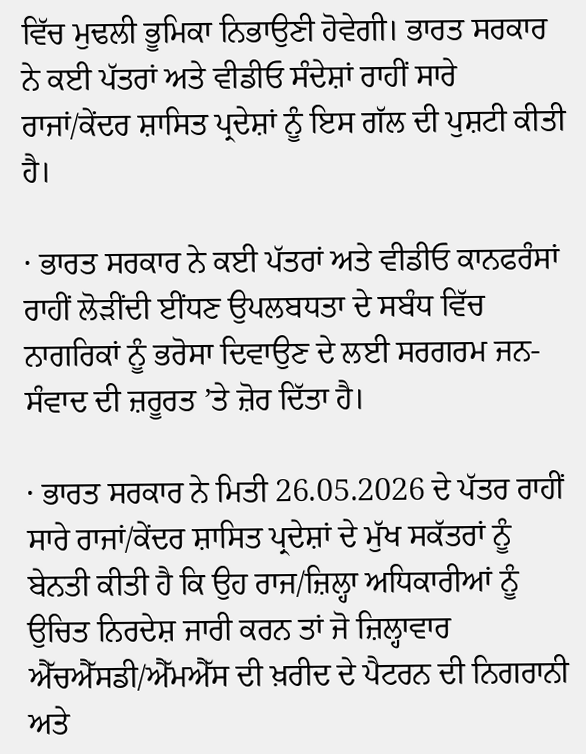ਵਿੱਚ ਮੁਢਲੀ ਭੂਮਿਕਾ ਨਿਭਾਉਣੀ ਹੋਵੇਗੀ। ਭਾਰਤ ਸਰਕਾਰ ਨੇ ਕਈ ਪੱਤਰਾਂ ਅਤੇ ਵੀਡੀਓ ਸੰਦੇਸ਼ਾਂ ਰਾਹੀਂ ਸਾਰੇ ਰਾਜਾਂ/ਕੇਂਦਰ ਸ਼ਾਸਿਤ ਪ੍ਰਦੇਸ਼ਾਂ ਨੂੰ ਇਸ ਗੱਲ ਦੀ ਪੁਸ਼ਟੀ ਕੀਤੀ ਹੈ।

· ਭਾਰਤ ਸਰਕਾਰ ਨੇ ਕਈ ਪੱਤਰਾਂ ਅਤੇ ਵੀਡੀਓ ਕਾਨਫਰੰਸਾਂ ਰਾਹੀਂ ਲੋੜੀਂਦੀ ਈਂਧਣ ਉਪਲਬਧਤਾ ਦੇ ਸਬੰਧ ਵਿੱਚ ਨਾਗਰਿਕਾਂ ਨੂੰ ਭਰੋਸਾ ਦਿਵਾਉਣ ਦੇ ਲਈ ਸਰਗਰਮ ਜਨ-ਸੰਵਾਦ ਦੀ ਜ਼ਰੂਰਤ ’ਤੇ ਜ਼ੋਰ ਦਿੱਤਾ ਹੈ।

· ਭਾਰਤ ਸਰਕਾਰ ਨੇ ਮਿਤੀ 26.05.2026 ਦੇ ਪੱਤਰ ਰਾਹੀਂ ਸਾਰੇ ਰਾਜਾਂ/ਕੇਂਦਰ ਸ਼ਾਸਿਤ ਪ੍ਰਦੇਸ਼ਾਂ ਦੇ ਮੁੱਖ ਸਕੱਤਰਾਂ ਨੂੰ ਬੇਨਤੀ ਕੀਤੀ ਹੈ ਕਿ ਉਹ ਰਾਜ/ਜ਼ਿਲ੍ਹਾ ਅਧਿਕਾਰੀਆਂ ਨੂੰ ਉਚਿਤ ਨਿਰਦੇਸ਼ ਜਾਰੀ ਕਰਨ ਤਾਂ ਜੋ ਜ਼ਿਲ੍ਹਾਵਾਰ ਐੱਚਐੱਸਡੀ/ਐੱਮਐੱਸ ਦੀ ਖ਼ਰੀਦ ਦੇ ਪੈਟਰਨ ਦੀ ਨਿਗਰਾਨੀ ਅਤੇ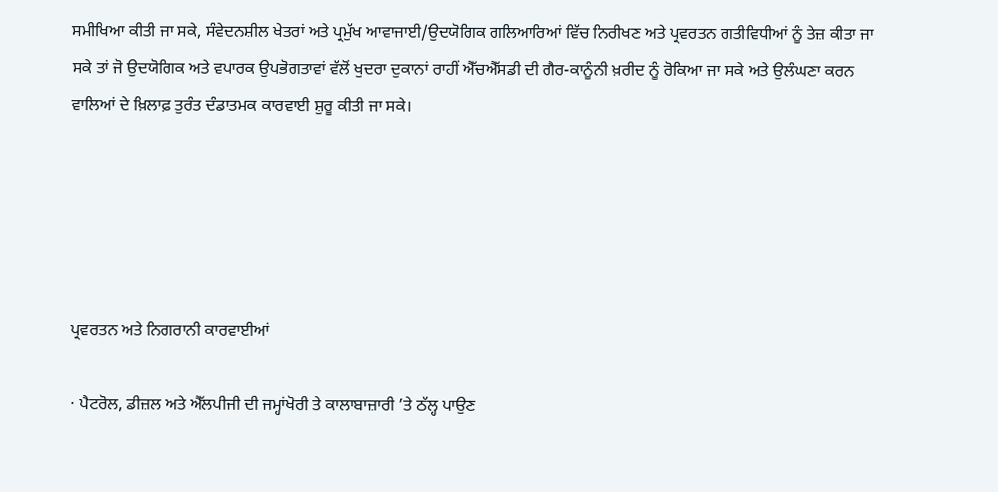ਸਮੀਖਿਆ ਕੀਤੀ ਜਾ ਸਕੇ, ਸੰਵੇਦਨਸ਼ੀਲ ਖੇਤਰਾਂ ਅਤੇ ਪ੍ਰਮੁੱਖ ਆਵਾਜਾਈ/ਉਦਯੋਗਿਕ ਗਲਿਆਰਿਆਂ ਵਿੱਚ ਨਿਰੀਖਣ ਅਤੇ ਪ੍ਰਵਰਤਨ ਗਤੀਵਿਧੀਆਂ ਨੂੰ ਤੇਜ਼ ਕੀਤਾ ਜਾ ਸਕੇ ਤਾਂ ਜੋ ਉਦਯੋਗਿਕ ਅਤੇ ਵਪਾਰਕ ਉਪਭੋਗਤਾਵਾਂ ਵੱਲੋਂ ਖੁਦਰਾ ਦੁਕਾਨਾਂ ਰਾਹੀਂ ਐੱਚਐੱਸਡੀ ਦੀ ਗੈਰ-ਕਾਨੂੰਨੀ ਖ਼ਰੀਦ ਨੂੰ ਰੋਕਿਆ ਜਾ ਸਕੇ ਅਤੇ ਉਲੰਘਣਾ ਕਰਨ ਵਾਲਿਆਂ ਦੇ ਖ਼ਿਲਾਫ਼ ਤੁਰੰਤ ਦੰਡਾਤਮਕ ਕਾਰਵਾਈ ਸ਼ੁਰੂ ਕੀਤੀ ਜਾ ਸਕੇ।





ਪ੍ਰਵਰਤਨ ਅਤੇ ਨਿਗਰਾਨੀ ਕਾਰਵਾਈਆਂ

· ਪੈਟਰੋਲ, ਡੀਜ਼ਲ ਅਤੇ ਐੱਲਪੀਜੀ ਦੀ ਜਮ੍ਹਾਂਖੋਰੀ ਤੇ ਕਾਲਾਬਾਜ਼ਾਰੀ ’ਤੇ ਠੱਲ੍ਹ ਪਾਉਣ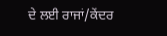ਦੇ ਲਈ ਰਾਜਾਂ/ਕੇਂਦਰ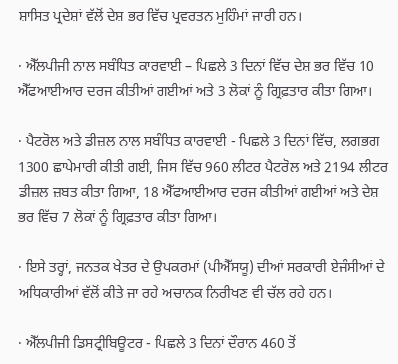ਸ਼ਾਸਿਤ ਪ੍ਰਦੇਸ਼ਾਂ ਵੱਲੋਂ ਦੇਸ਼ ਭਰ ਵਿੱਚ ਪ੍ਰਵਰਤਨ ਮੁਹਿੰਮਾਂ ਜਾਰੀ ਹਨ।

· ਐੱਲਪੀਜੀ ਨਾਲ ਸਬੰਧਿਤ ਕਾਰਵਾਈ – ਪਿਛਲੇ 3 ਦਿਨਾਂ ਵਿੱਚ ਦੇਸ਼ ਭਰ ਵਿੱਚ 10 ਐੱਫਆਈਆਰ ਦਰਜ ਕੀਤੀਆਂ ਗਈਆਂ ਅਤੇ 3 ਲੋਕਾਂ ਨੂੰ ਗ੍ਰਿਫ਼ਤਾਰ ਕੀਤਾ ਗਿਆ।

· ਪੈਟਰੋਲ ਅਤੇ ਡੀਜ਼ਲ ਨਾਲ ਸਬੰਧਿਤ ਕਾਰਵਾਈ - ਪਿਛਲੇ 3 ਦਿਨਾਂ ਵਿੱਚ, ਲਗਭਗ 1300 ਛਾਪੇਮਾਰੀ ਕੀਤੀ ਗਈ, ਜਿਸ ਵਿੱਚ 960 ਲੀਟਰ ਪੈਟਰੋਲ ਅਤੇ 2194 ਲੀਟਰ ਡੀਜ਼ਲ ਜ਼ਬਤ ਕੀਤਾ ਗਿਆ, 18 ਐੱਫਆਈਆਰ ਦਰਜ ਕੀਤੀਆਂ ਗਈਆਂ ਅਤੇ ਦੇਸ਼ ਭਰ ਵਿੱਚ 7 ਲੋਕਾਂ ਨੂੰ ਗ੍ਰਿਫ਼ਤਾਰ ਕੀਤਾ ਗਿਆ।

· ਇਸੇ ਤਰ੍ਹਾਂ, ਜਨਤਕ ਖੇਤਰ ਦੇ ਉਪਕਰਮਾਂ (ਪੀਐੱਸਯੂ) ਦੀਆਂ ਸਰਕਾਰੀ ਏਜੰਸੀਆਂ ਦੇ ਅਧਿਕਾਰੀਆਂ ਵੱਲੋਂ ਕੀਤੇ ਜਾ ਰਹੇ ਅਚਾਨਕ ਨਿਰੀਖਣ ਵੀ ਚੱਲ ਰਹੇ ਹਨ।

· ਐੱਲਪੀਜੀ ਡਿਸਟ੍ਰੀਬਿਊਟਰ - ਪਿਛਲੇ 3 ਦਿਨਾਂ ਦੌਰਾਨ 460 ਤੋਂ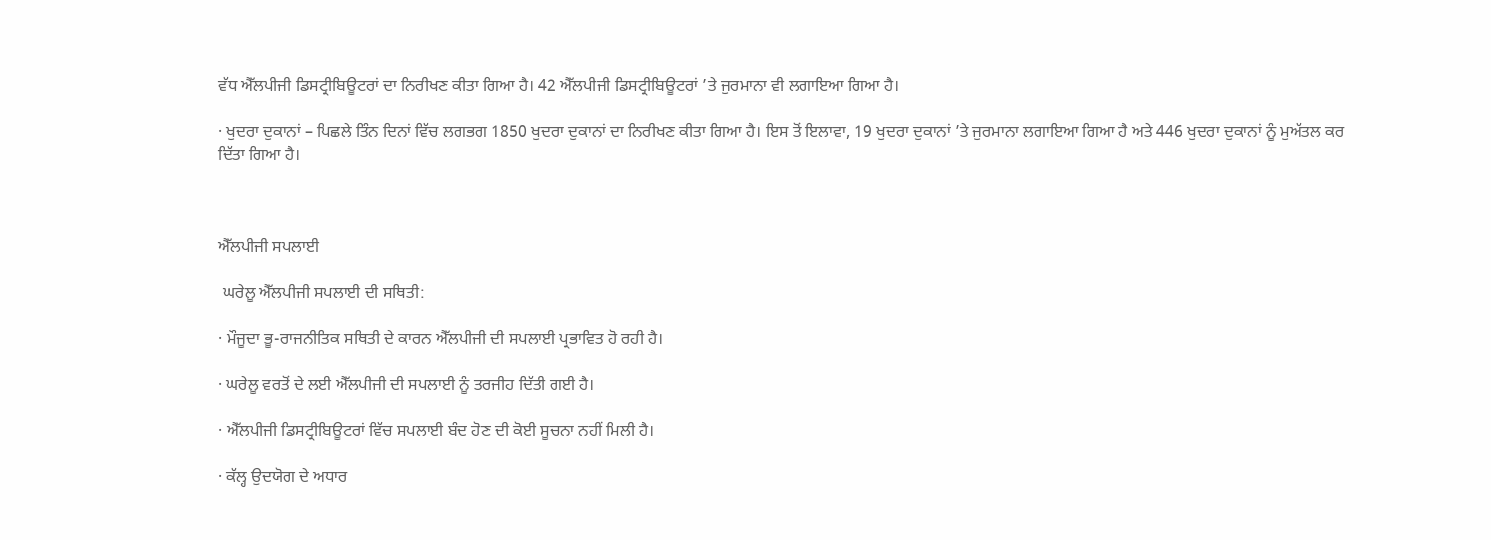ਵੱਧ ਐੱਲਪੀਜੀ ਡਿਸਟ੍ਰੀਬਿਊਟਰਾਂ ਦਾ ਨਿਰੀਖਣ ਕੀਤਾ ਗਿਆ ਹੈ। 42 ਐੱਲਪੀਜੀ ਡਿਸਟ੍ਰੀਬਿਊਟਰਾਂ ’ਤੇ ਜੁਰਮਾਨਾ ਵੀ ਲਗਾਇਆ ਗਿਆ ਹੈ।

· ਖੁਦਰਾ ਦੁਕਾਨਾਂ – ਪਿਛਲੇ ਤਿੰਨ ਦਿਨਾਂ ਵਿੱਚ ਲਗਭਗ 1850 ਖੁਦਰਾ ਦੁਕਾਨਾਂ ਦਾ ਨਿਰੀਖਣ ਕੀਤਾ ਗਿਆ ਹੈ। ਇਸ ਤੋਂ ਇਲਾਵਾ, 19 ਖੁਦਰਾ ਦੁਕਾਨਾਂ ’ਤੇ ਜੁਰਮਾਨਾ ਲਗਾਇਆ ਗਿਆ ਹੈ ਅਤੇ 446 ਖੁਦਰਾ ਦੁਕਾਨਾਂ ਨੂੰ ਮੁਅੱਤਲ ਕਰ ਦਿੱਤਾ ਗਿਆ ਹੈ।



ਐੱਲਪੀਜੀ ਸਪਲਾਈ

 ਘਰੇਲੂ ਐੱਲਪੀਜੀ ਸਪਲਾਈ ਦੀ ਸਥਿਤੀ:

· ਮੌਜੂਦਾ ਭੂ-ਰਾਜਨੀਤਿਕ ਸਥਿਤੀ ਦੇ ਕਾਰਨ ਐੱਲਪੀਜੀ ਦੀ ਸਪਲਾਈ ਪ੍ਰਭਾਵਿਤ ਹੋ ਰਹੀ ਹੈ।

· ਘਰੇਲੂ ਵਰਤੋਂ ਦੇ ਲਈ ਐੱਲਪੀਜੀ ਦੀ ਸਪਲਾਈ ਨੂੰ ਤਰਜੀਹ ਦਿੱਤੀ ਗਈ ਹੈ।

· ਐੱਲਪੀਜੀ ਡਿਸਟ੍ਰੀਬਿਊਟਰਾਂ ਵਿੱਚ ਸਪਲਾਈ ਬੰਦ ਹੋਣ ਦੀ ਕੋਈ ਸੂਚਨਾ ਨਹੀਂ ਮਿਲੀ ਹੈ।

· ਕੱਲ੍ਹ ਉਦਯੋਗ ਦੇ ਅਧਾਰ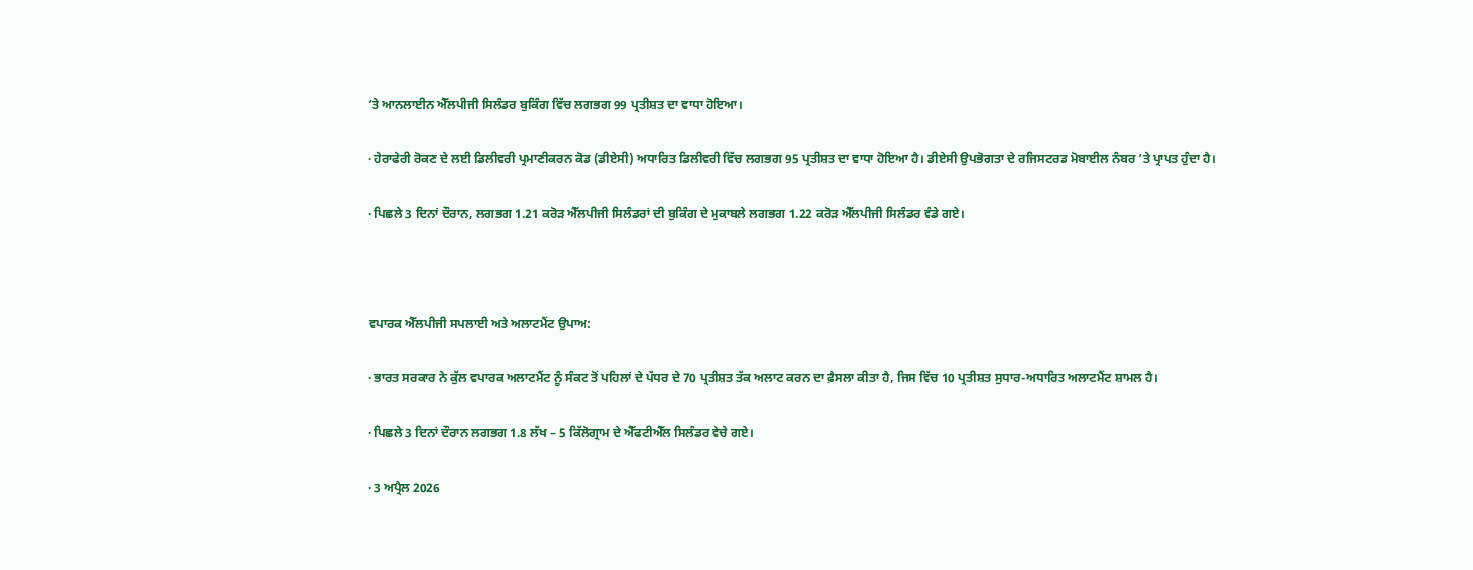’ਤੇ ਆਨਲਾਈਨ ਐੱਲਪੀਜੀ ਸਿਲੰਡਰ ਬੁਕਿੰਗ ਵਿੱਚ ਲਗਭਗ 99 ਪ੍ਰਤੀਸ਼ਤ ਦਾ ਵਾਧਾ ਹੋਇਆ।

· ਹੇਰਾਫੇਰੀ ਰੋਕਣ ਦੇ ਲਈ ਡਿਲੀਵਰੀ ਪ੍ਰਮਾਣੀਕਰਨ ਕੋਡ (ਡੀਏਸੀ) ਅਧਾਰਿਤ ਡਿਲੀਵਰੀ ਵਿੱਚ ਲਗਭਗ 95 ਪ੍ਰਤੀਸ਼ਤ ਦਾ ਵਾਧਾ ਹੋਇਆ ਹੈ। ਡੀਏਸੀ ਉਪਭੋਗਤਾ ਦੇ ਰਜਿਸਟਰਡ ਮੋਬਾਈਲ ਨੰਬਰ ’ਤੇ ਪ੍ਰਾਪਤ ਹੁੰਦਾ ਹੈ।

· ਪਿਛਲੇ 3 ਦਿਨਾਂ ਦੌਰਾਨ, ਲਗਭਗ 1.21 ਕਰੋੜ ਐੱਲਪੀਜੀ ਸਿਲੰਡਰਾਂ ਦੀ ਬੁਕਿੰਗ ਦੇ ਮੁਕਾਬਲੇ ਲਗਭਗ 1.22 ਕਰੋੜ ਐੱਲਪੀਜੀ ਸਿਲੰਡਰ ਵੰਡੇ ਗਏ।



ਵਪਾਰਕ ਐੱਲਪੀਜੀ ਸਪਲਾਈ ਅਤੇ ਅਲਾਟਮੈਂਟ ਉਪਾਅ:

· ਭਾਰਤ ਸਰਕਾਰ ਨੇ ਕੁੱਲ ਵਪਾਰਕ ਅਲਾਟਮੈਂਟ ਨੂੰ ਸੰਕਟ ਤੋਂ ਪਹਿਲਾਂ ਦੇ ਪੱਧਰ ਦੇ 70 ਪ੍ਰਤੀਸ਼ਤ ਤੱਕ ਅਲਾਟ ਕਰਨ ਦਾ ਫ਼ੈਸਲਾ ਕੀਤਾ ਹੈ, ਜਿਸ ਵਿੱਚ 10 ਪ੍ਰਤੀਸ਼ਤ ਸੁਧਾਰ-ਅਧਾਰਿਤ ਅਲਾਟਮੈਂਟ ਸ਼ਾਮਲ ਹੈ।

· ਪਿਛਲੇ 3 ਦਿਨਾਂ ਦੌਰਾਨ ਲਗਭਗ 1.8 ਲੱਖ – 5 ਕਿੱਲੋਗ੍ਰਾਮ ਦੇ ਐੱਫਟੀਐੱਲ ਸਿਲੰਡਰ ਵੇਚੇ ਗਏ।

· 3 ਅਪ੍ਰੈਲ 2026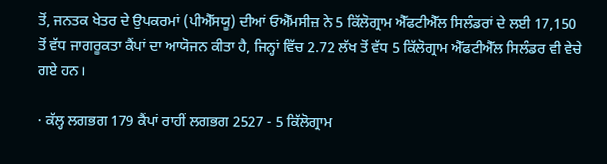ਤੋਂ, ਜਨਤਕ ਖੇਤਰ ਦੇ ਉਪਕਰਮਾਂ (ਪੀਐੱਸਯੂ) ਦੀਆਂ ਓਐੱਮਸੀਜ਼ ਨੇ 5 ਕਿੱਲੋਗ੍ਰਾਮ ਐੱਫਟੀਐੱਲ ਸਿਲੰਡਰਾਂ ਦੇ ਲਈ 17,150 ਤੋਂ ਵੱਧ ਜਾਗਰੂਕਤਾ ਕੈਂਪਾਂ ਦਾ ਆਯੋਜਨ ਕੀਤਾ ਹੈ, ਜਿਨ੍ਹਾਂ ਵਿੱਚ 2.72 ਲੱਖ ਤੋਂ ਵੱਧ 5 ਕਿੱਲੋਗ੍ਰਾਮ ਐੱਫਟੀਐੱਲ ਸਿਲੰਡਰ ਵੀ ਵੇਚੇ ਗਏ ਹਨ।

· ਕੱਲ੍ਹ ਲਗਭਗ 179 ਕੈਂਪਾਂ ਰਾਹੀਂ ਲਗਭਗ 2527 - 5 ਕਿੱਲੋਗ੍ਰਾਮ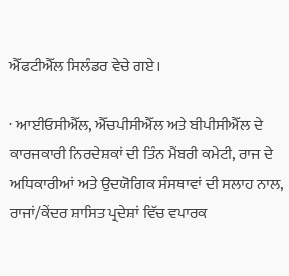ਐੱਫਟੀਐੱਲ ਸਿਲੰਡਰ ਵੇਚੇ ਗਏ।

· ਆਈਓਸੀਐੱਲ, ਐੱਚਪੀਸੀਐੱਲ ਅਤੇ ਬੀਪੀਸੀਐੱਲ ਦੇ ਕਾਰਜਕਾਰੀ ਨਿਰਦੇਸ਼ਕਾਂ ਦੀ ਤਿੰਨ ਮੈਂਬਰੀ ਕਮੇਟੀ, ਰਾਜ ਦੇ ਅਧਿਕਾਰੀਆਂ ਅਤੇ ਉਦਯੋਗਿਕ ਸੰਸਥਾਵਾਂ ਦੀ ਸਲਾਹ ਨਾਲ, ਰਾਜਾਂ/ਕੇਂਦਰ ਸ਼ਾਸਿਤ ਪ੍ਰਦੇਸ਼ਾਂ ਵਿੱਚ ਵਪਾਰਕ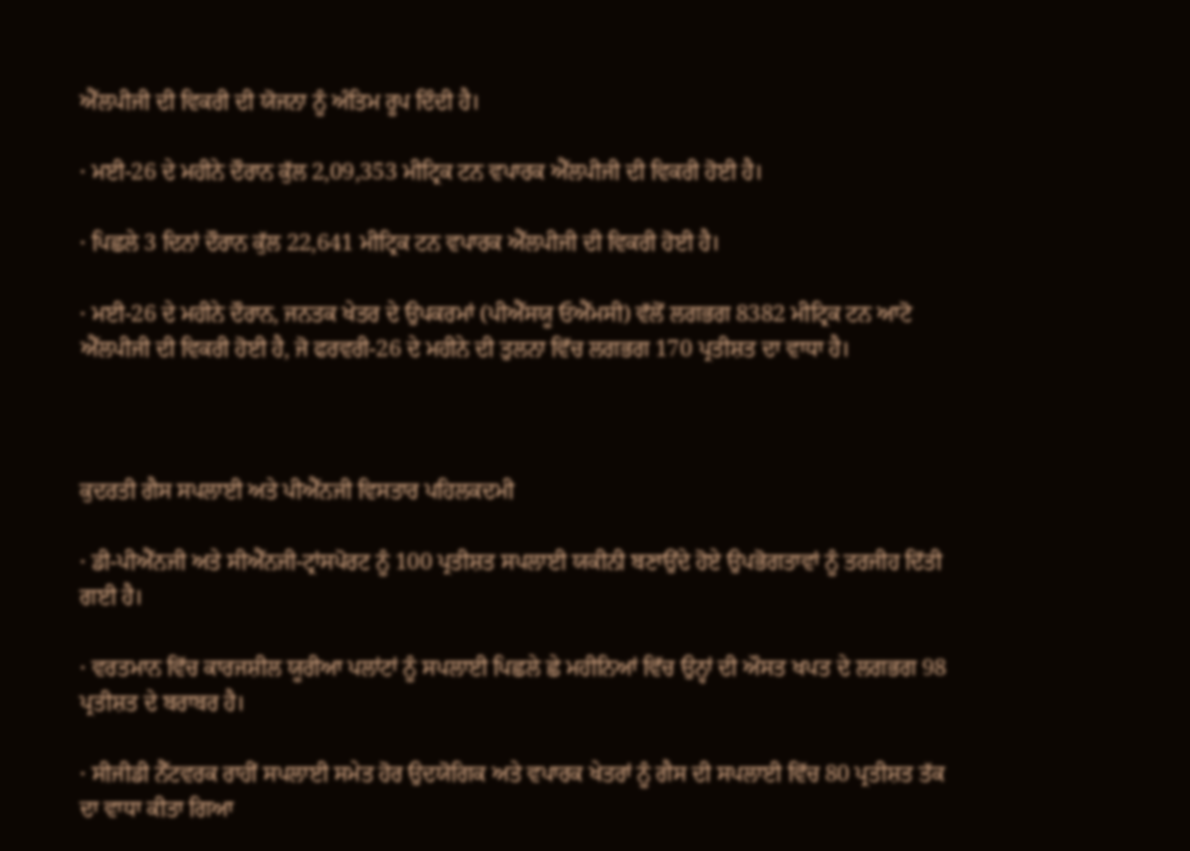ਐੱਲਪੀਜੀ ਦੀ ਵਿਕਰੀ ਦੀ ਯੋਜਨਾ ਨੂੰ ਅੰਤਿਮ ਰੂਪ ਦਿੰਦੀ ਹੈ।

· ਮਈ-26 ਦੇ ਮਹੀਨੇ ਦੌਰਾਨ ਕੁੱਲ 2,09,353 ਮੀਟ੍ਰਿਕ ਟਨ ਵਪਾਰਕ ਐੱਲਪੀਜੀ ਦੀ ਵਿਕਰੀ ਹੋਈ ਹੈ।

· ਪਿਛਲੇ 3 ਦਿਨਾਂ ਦੌਰਾਨ ਕੁੱਲ 22,641 ਮੀਟ੍ਰਿਕ ਟਨ ਵਪਾਰਕ ਐੱਲਪੀਜੀ ਦੀ ਵਿਕਰੀ ਹੋਈ ਹੈ।

· ਮਈ-26 ਦੇ ਮਹੀਨੇ ਦੌਰਾਨ, ਜਨਤਕ ਖੇਤਰ ਦੇ ਉਪਕਰਮਾਂ (ਪੀਐੱਸਯੂ ਓਐੱਮਸੀ) ਵੱਲੋਂ ਲਗਭਗ 8382 ਮੀਟ੍ਰਿਕ ਟਨ ਆਟੋ ਐੱਲਪੀਜੀ ਦੀ ਵਿਕਰੀ ਹੋਈ ਹੈ, ਜੋ ਫਰਵਰੀ-26 ਦੇ ਮਹੀਨੇ ਦੀ ਤੁਲਨਾ ਵਿੱਚ ਲਗਭਗ 170 ਪ੍ਰਤੀਸ਼ਤ ਦਾ ਵਾਧਾ ਹੈ।



ਕੁਦਰਤੀ ਗੈਸ ਸਪਲਾਈ ਅਤੇ ਪੀਐੱਨਜੀ ਵਿਸਤਾਰ ਪਹਿਲਕਦਮੀ

· ਡੀ-ਪੀਐੱਨਜੀ ਅਤੇ ਸੀਐੱਨਜੀ-ਟ੍ਰਾਂਸਪੋਰਟ ਨੂੰ 100 ਪ੍ਰਤੀਸ਼ਤ ਸਪਲਾਈ ਯਕੀਨੀ ਬਣਾਉਂਦੇ ਹੋਏ ਉਪਭੋਗਤਾਵਾਂ ਨੂੰ ਤਰਜੀਹ ਦਿੱਤੀ ਗਈ ਹੈ।

· ਵਰਤਮਾਨ ਵਿੱਚ ਕਾਰਜਸ਼ੀਲ ਯੂਰੀਆ ਪਲਾਂਟਾਂ ਨੂੰ ਸਪਲਾਈ ਪਿਛਲੇ ਛੇ ਮਹੀਨਿਆਂ ਵਿੱਚ ਉਨ੍ਹਾਂ ਦੀ ਔਸਤ ਖਪਤ ਦੇ ਲਗਭਗ 98 ਪ੍ਰਤੀਸ਼ਤ ਦੇ ਬਰਾਬਰ ਹੈ।

· ਸੀਜੀਡੀ ਨੈੱਟਵਰਕ ਰਾਹੀਂ ਸਪਲਾਈ ਸਮੇਤ ਹੋਰ ਉਦਯੋਗਿਕ ਅਤੇ ਵਪਾਰਕ ਖੇਤਰਾਂ ਨੂੰ ਗੈਸ ਦੀ ਸਪਲਾਈ ਵਿੱਚ 80 ਪ੍ਰਤੀਸ਼ਤ ਤੱਕ ਦਾ ਵਾਧਾ ਕੀਤਾ ਗਿਆ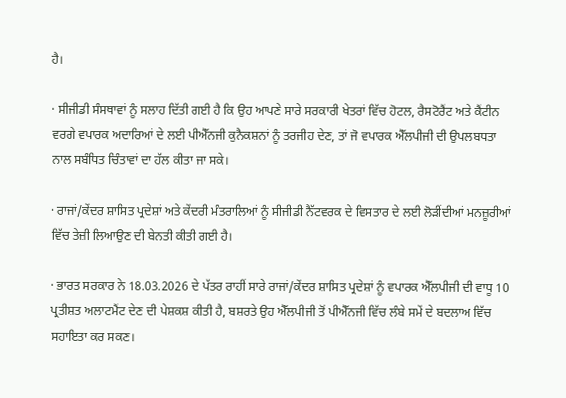ਹੈ।

· ਸੀਜੀਡੀ ਸੰਸਥਾਵਾਂ ਨੂੰ ਸਲਾਹ ਦਿੱਤੀ ਗਈ ਹੈ ਕਿ ਉਹ ਆਪਣੇ ਸਾਰੇ ਸਰਕਾਰੀ ਖੇਤਰਾਂ ਵਿੱਚ ਹੋਟਲ, ਰੈਸਟੋਰੈਂਟ ਅਤੇ ਕੈਂਟੀਨ ਵਰਗੇ ਵਪਾਰਕ ਅਦਾਰਿਆਂ ਦੇ ਲਈ ਪੀਐੱਨਜੀ ਕੁਨੈਕਸ਼ਨਾਂ ਨੂੰ ਤਰਜੀਹ ਦੇਣ, ਤਾਂ ਜੋ ਵਪਾਰਕ ਐੱਲਪੀਜੀ ਦੀ ਉਪਲਬਧਤਾ ਨਾਲ ਸਬੰਧਿਤ ਚਿੰਤਾਵਾਂ ਦਾ ਹੱਲ ਕੀਤਾ ਜਾ ਸਕੇ।

· ਰਾਜਾਂ/ਕੇਂਦਰ ਸ਼ਾਸਿਤ ਪ੍ਰਦੇਸ਼ਾਂ ਅਤੇ ਕੇਂਦਰੀ ਮੰਤਰਾਲਿਆਂ ਨੂੰ ਸੀਜੀਡੀ ਨੈੱਟਵਰਕ ਦੇ ਵਿਸਤਾਰ ਦੇ ਲਈ ਲੋੜੀਂਦੀਆਂ ਮਨਜ਼ੂਰੀਆਂ ਵਿੱਚ ਤੇਜ਼ੀ ਲਿਆਉਣ ਦੀ ਬੇਨਤੀ ਕੀਤੀ ਗਈ ਹੈ।

· ਭਾਰਤ ਸਰਕਾਰ ਨੇ 18.03.2026 ਦੇ ਪੱਤਰ ਰਾਹੀਂ ਸਾਰੇ ਰਾਜਾਂ/ਕੇਂਦਰ ਸ਼ਾਸਿਤ ਪ੍ਰਦੇਸ਼ਾਂ ਨੂੰ ਵਪਾਰਕ ਐੱਲਪੀਜੀ ਦੀ ਵਾਧੂ 10 ਪ੍ਰਤੀਸ਼ਤ ਅਲਾਟਮੈਂਟ ਦੇਣ ਦੀ ਪੇਸ਼ਕਸ਼ ਕੀਤੀ ਹੈ, ਬਸ਼ਰਤੇ ਉਹ ਐੱਲਪੀਜੀ ਤੋਂ ਪੀਐੱਨਜੀ ਵਿੱਚ ਲੰਬੇ ਸਮੇਂ ਦੇ ਬਦਲਾਅ ਵਿੱਚ ਸਹਾਇਤਾ ਕਰ ਸਕਣ।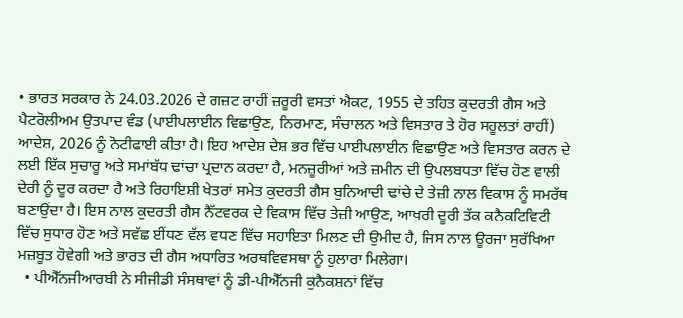• ਭਾਰਤ ਸਰਕਾਰ ਨੇ 24.03.2026 ਦੇ ਗਜ਼ਟ ਰਾਹੀਂ ਜ਼ਰੂਰੀ ਵਸਤਾਂ ਐਕਟ, 1955 ਦੇ ਤਹਿਤ ਕੁਦਰਤੀ ਗੈਸ ਅਤੇ ਪੈਟਰੋਲੀਅਮ ਉਤਪਾਦ ਵੰਡ (ਪਾਈਪਲਾਈਨ ਵਿਛਾਉਣ, ਨਿਰਮਾਣ, ਸੰਚਾਲਨ ਅਤੇ ਵਿਸਤਾਰ ਤੇ ਹੋਰ ਸਹੂਲਤਾਂ ਰਾਹੀਂ) ਆਦੇਸ਼, 2026 ਨੂੰ ਨੋਟੀਫਾਈ ਕੀਤਾ ਹੈ। ਇਹ ਆਦੇਸ਼ ਦੇਸ਼ ਭਰ ਵਿੱਚ ਪਾਈਪਲਾਈਨ ਵਿਛਾਉਣ ਅਤੇ ਵਿਸਤਾਰ ਕਰਨ ਦੇ ਲਈ ਇੱਕ ਸੁਚਾਰੂ ਅਤੇ ਸਮਾਂਬੱਧ ਢਾਂਚਾ ਪ੍ਰਦਾਨ ਕਰਦਾ ਹੈ, ਮਨਜ਼ੂਰੀਆਂ ਅਤੇ ਜ਼ਮੀਨ ਦੀ ਉਪਲਬਧਤਾ ਵਿੱਚ ਹੋਣ ਵਾਲੀ ਦੇਰੀ ਨੂੰ ਦੂਰ ਕਰਦਾ ਹੈ ਅਤੇ ਰਿਹਾਇਸ਼ੀ ਖੇਤਰਾਂ ਸਮੇਤ ਕੁਦਰਤੀ ਗੈਸ ਬੁਨਿਆਦੀ ਢਾਂਚੇ ਦੇ ਤੇਜ਼ੀ ਨਾਲ ਵਿਕਾਸ ਨੂੰ ਸਮਰੱਥ ਬਣਾਉਂਦਾ ਹੈ। ਇਸ ਨਾਲ ਕੁਦਰਤੀ ਗੈਸ ਨੈੱਟਵਰਕ ਦੇ ਵਿਕਾਸ ਵਿੱਚ ਤੇਜ਼ੀ ਆਉਣ, ਆਖਰੀ ਦੂਰੀ ਤੱਕ ਕਨੈਕਟਿਵਿਟੀ ਵਿੱਚ ਸੁਧਾਰ ਹੋਣ ਅਤੇ ਸਵੱਛ ਈਂਧਣ ਵੱਲ ਵਧਣ ਵਿੱਚ ਸਹਾਇਤਾ ਮਿਲਣ ਦੀ ਉਮੀਦ ਹੈ, ਜਿਸ ਨਾਲ ਊਰਜਾ ਸੁਰੱਖਿਆ ਮਜ਼ਬੂਤ ਹੋਵੇਗੀ ਅਤੇ ਭਾਰਤ ਦੀ ਗੈਸ ਅਧਾਰਿਤ ਅਰਥਵਿਵਸਥਾ ਨੂੰ ਹੁਲਾਰਾ ਮਿਲੇਗਾ।
  • ਪੀਐੱਨਜੀਆਰਬੀ ਨੇ ਸੀਜੀਡੀ ਸੰਸਥਾਵਾਂ ਨੂੰ ਡੀ-ਪੀਐੱਨਜੀ ਕੁਨੈਕਸ਼ਨਾਂ ਵਿੱਚ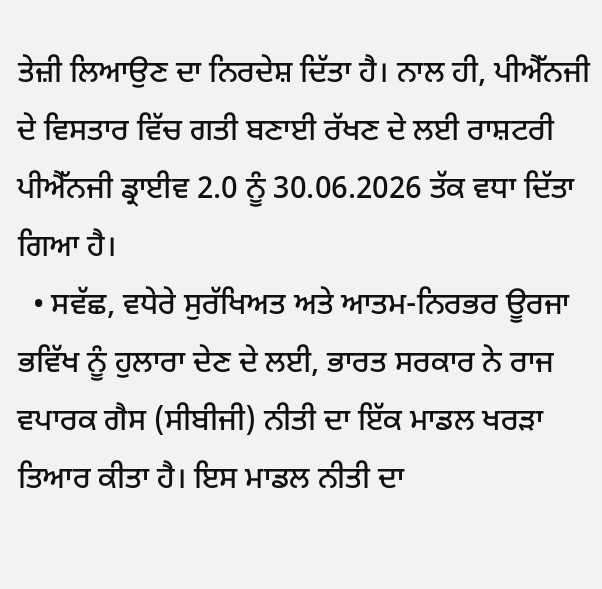ਤੇਜ਼ੀ ਲਿਆਉਣ ਦਾ ਨਿਰਦੇਸ਼ ਦਿੱਤਾ ਹੈ। ਨਾਲ ਹੀ, ਪੀਐੱਨਜੀ ਦੇ ਵਿਸਤਾਰ ਵਿੱਚ ਗਤੀ ਬਣਾਈ ਰੱਖਣ ਦੇ ਲਈ ਰਾਸ਼ਟਰੀ ਪੀਐੱਨਜੀ ਡ੍ਰਾਈਵ 2.0 ਨੂੰ 30.06.2026 ਤੱਕ ਵਧਾ ਦਿੱਤਾ ਗਿਆ ਹੈ।
  • ਸਵੱਛ, ਵਧੇਰੇ ਸੁਰੱਖਿਅਤ ਅਤੇ ਆਤਮ-ਨਿਰਭਰ ਊਰਜਾ ਭਵਿੱਖ ਨੂੰ ਹੁਲਾਰਾ ਦੇਣ ਦੇ ਲਈ, ਭਾਰਤ ਸਰਕਾਰ ਨੇ ਰਾਜ ਵਪਾਰਕ ਗੈਸ (ਸੀਬੀਜੀ) ਨੀਤੀ ਦਾ ਇੱਕ ਮਾਡਲ ਖਰੜਾ ਤਿਆਰ ਕੀਤਾ ਹੈ। ਇਸ ਮਾਡਲ ਨੀਤੀ ਦਾ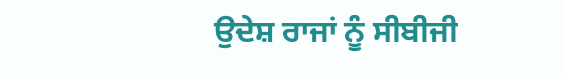ਉਦੇਸ਼ ਰਾਜਾਂ ਨੂੰ ਸੀਬੀਜੀ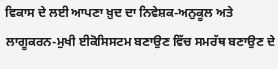ਵਿਕਾਸ ਦੇ ਲਈ ਆਪਣਾ ਖ਼ੁਦ ਦਾ ਨਿਵੇਸ਼ਕ-ਅਨੁਕੂਲ ਅਤੇ ਲਾਗੂਕਰਨ-ਮੁਖੀ ਈਕੋਸਿਸਟਮ ਬਣਾਉਣ ਵਿੱਚ ਸਮਰੱਥ ਬਣਾਉਣ ਦੇ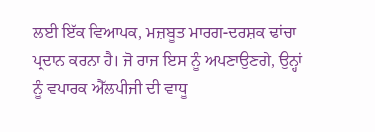ਲਈ ਇੱਕ ਵਿਆਪਕ, ਮਜ਼ਬੂਤ ਮਾਰਗ-ਦਰਸ਼ਕ ਢਾਂਚਾ ਪ੍ਰਦਾਨ ਕਰਨਾ ਹੈ। ਜੋ ਰਾਜ ਇਸ ਨੂੰ ਅਪਣਾਉਣਗੇ, ਉਨ੍ਹਾਂ ਨੂੰ ਵਪਾਰਕ ਐੱਲਪੀਜੀ ਦੀ ਵਾਧੂ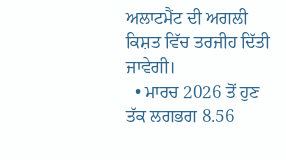ਅਲਾਟਮੈਂਟ ਦੀ ਅਗਲੀ ਕਿਸ਼ਤ ਵਿੱਚ ਤਰਜੀਹ ਦਿੱਤੀ ਜਾਵੇਗੀ।
  • ਮਾਰਚ 2026 ਤੋਂ ਹੁਣ ਤੱਕ ਲਗਭਗ 8.56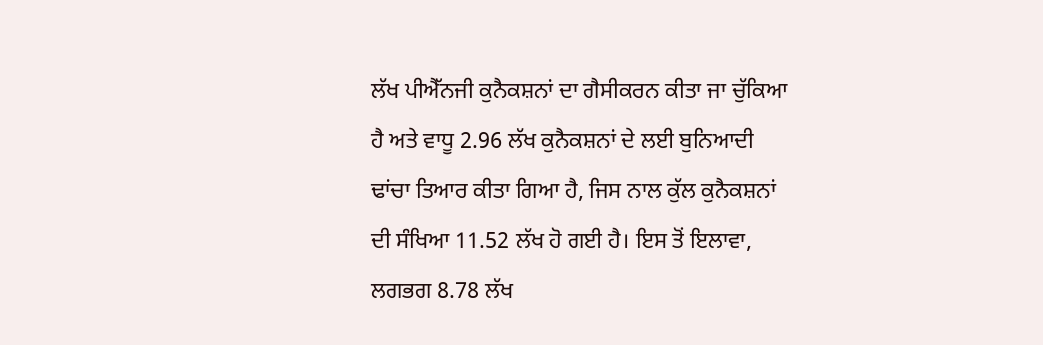ਲੱਖ ਪੀਐੱਨਜੀ ਕੁਨੈਕਸ਼ਨਾਂ ਦਾ ਗੈਸੀਕਰਨ ਕੀਤਾ ਜਾ ਚੁੱਕਿਆ ਹੈ ਅਤੇ ਵਾਧੂ 2.96 ਲੱਖ ਕੁਨੈਕਸ਼ਨਾਂ ਦੇ ਲਈ ਬੁਨਿਆਦੀ ਢਾਂਚਾ ਤਿਆਰ ਕੀਤਾ ਗਿਆ ਹੈ, ਜਿਸ ਨਾਲ ਕੁੱਲ ਕੁਨੈਕਸ਼ਨਾਂ ਦੀ ਸੰਖਿਆ 11.52 ਲੱਖ ਹੋ ਗਈ ਹੈ। ਇਸ ਤੋਂ ਇਲਾਵਾ, ਲਗਭਗ 8.78 ਲੱਖ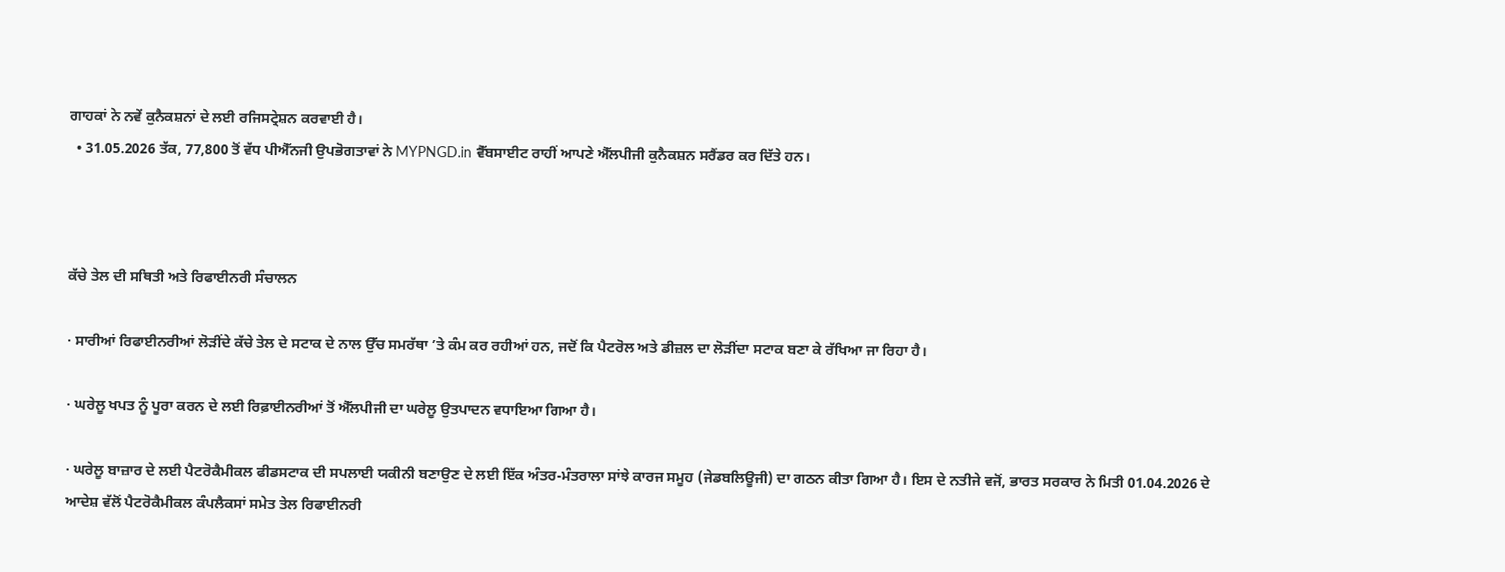ਗਾਹਕਾਂ ਨੇ ਨਵੇਂ ਕੁਨੈਕਸ਼ਨਾਂ ਦੇ ਲਈ ਰਜਿਸਟ੍ਰੇਸ਼ਨ ਕਰਵਾਈ ਹੈ।
  • 31.05.2026 ਤੱਕ, 77,800 ਤੋਂ ਵੱਧ ਪੀਐੱਨਜੀ ਉਪਭੋਗਤਾਵਾਂ ਨੇ MYPNGD.in ਵੈੱਬਸਾਈਟ ਰਾਹੀਂ ਆਪਣੇ ਐੱਲਪੀਜੀ ਕੁਨੈਕਸ਼ਨ ਸਰੈਂਡਰ ਕਰ ਦਿੱਤੇ ਹਨ।



ਕੱਚੇ ਤੇਲ ਦੀ ਸਥਿਤੀ ਅਤੇ ਰਿਫਾਈਨਰੀ ਸੰਚਾਲਨ

· ਸਾਰੀਆਂ ਰਿਫਾਈਨਰੀਆਂ ਲੋੜੀਂਦੇ ਕੱਚੇ ਤੇਲ ਦੇ ਸਟਾਕ ਦੇ ਨਾਲ ਉੱਚ ਸਮਰੱਥਾ ’ਤੇ ਕੰਮ ਕਰ ਰਹੀਆਂ ਹਨ, ਜਦੋਂ ਕਿ ਪੈਟਰੋਲ ਅਤੇ ਡੀਜ਼ਲ ਦਾ ਲੋੜੀਂਦਾ ਸਟਾਕ ਬਣਾ ਕੇ ਰੱਖਿਆ ਜਾ ਰਿਹਾ ਹੈ।

· ਘਰੇਲੂ ਖਪਤ ਨੂੰ ਪੂਰਾ ਕਰਨ ਦੇ ਲਈ ਰਿਫ਼ਾਈਨਰੀਆਂ ਤੋਂ ਐੱਲਪੀਜੀ ਦਾ ਘਰੇਲੂ ਉਤਪਾਦਨ ਵਧਾਇਆ ਗਿਆ ਹੈ।

· ਘਰੇਲੂ ਬਾਜ਼ਾਰ ਦੇ ਲਈ ਪੈਟਰੋਕੈਮੀਕਲ ਫੀਡਸਟਾਕ ਦੀ ਸਪਲਾਈ ਯਕੀਨੀ ਬਣਾਉਣ ਦੇ ਲਈ ਇੱਕ ਅੰਤਰ-ਮੰਤਰਾਲਾ ਸਾਂਝੇ ਕਾਰਜ ਸਮੂਹ (ਜੇਡਬਲਿਊਜੀ) ਦਾ ਗਠਨ ਕੀਤਾ ਗਿਆ ਹੈ। ਇਸ ਦੇ ਨਤੀਜੇ ਵਜੋਂ, ਭਾਰਤ ਸਰਕਾਰ ਨੇ ਮਿਤੀ 01.04.2026 ਦੇ ਆਦੇਸ਼ ਵੱਲੋਂ ਪੈਟਰੋਕੈਮੀਕਲ ਕੰਪਲੈਕਸਾਂ ਸਮੇਤ ਤੇਲ ਰਿਫਾਈਨਰੀ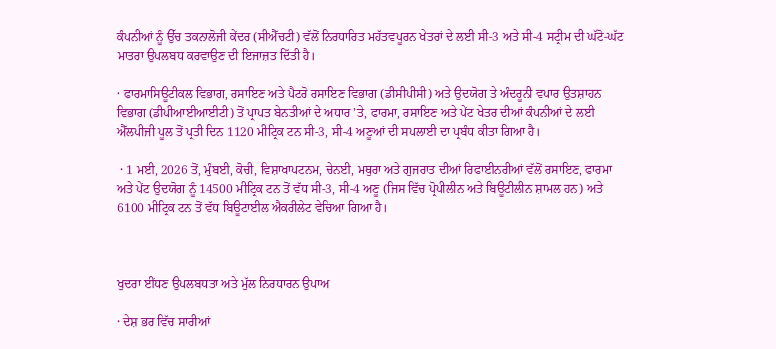ਕੰਪਨੀਆਂ ਨੂੰ ਉੱਚ ਤਕਨਾਲੋਜੀ ਕੇਂਦਰ (ਸੀਐੱਚਟੀ) ਵੱਲੋਂ ਨਿਰਧਾਰਿਤ ਮਹੱਤਵਪੂਰਨ ਖੇਤਰਾਂ ਦੇ ਲਈ ਸੀ-3 ਅਤੇ ਸੀ-4 ਸਟ੍ਰੀਮ ਦੀ ਘੱਟੋ-ਘੱਟ ਮਾਤਰਾ ਉਪਲਬਧ ਕਰਵਾਉਣ ਦੀ ਇਜਾਜ਼ਤ ਦਿੱਤੀ ਹੈ।

· ਫਾਰਮਾਸਿਊਟੀਕਲ ਵਿਭਾਗ, ਰਸਾਇਣ ਅਤੇ ਪੈਟਰੋ ਰਸਾਇਣ ਵਿਭਾਗ (ਡੀਸੀਪੀਸੀ) ਅਤੇ ਉਦਯੋਗ ਤੇ ਅੰਦਰੂਨੀ ਵਪਾਰ ਉਤਸ਼ਾਹਨ ਵਿਭਾਗ (ਡੀਪੀਆਈਆਈਟੀ) ਤੋਂ ਪ੍ਰਾਪਤ ਬੇਨਤੀਆਂ ਦੇ ਅਧਾਰ ’ਤੇ, ਫਾਰਮਾ, ਰਸਾਇਣ ਅਤੇ ਪੇਂਟ ਖੇਤਰ ਦੀਆਂ ਕੰਪਨੀਆਂ ਦੇ ਲਈ ਐੱਲਪੀਜੀ ਪੂਲ ਤੋਂ ਪ੍ਰਤੀ ਦਿਨ 1120 ਮੀਟ੍ਰਿਕ ਟਨ ਸੀ-3, ਸੀ-4 ਅਣੂਆਂ ਦੀ ਸਪਲਾਈ ਦਾ ਪ੍ਰਬੰਧ ਕੀਤਾ ਗਿਆ ਹੈ।

 · 1 ਮਈ, 2026 ਤੋਂ, ਮੁੰਬਈ, ਕੋਚੀ, ਵਿਸ਼ਾਖਾਪਟਨਮ, ਚੇਨਈ, ਮਥੁਰਾ ਅਤੇ ਗੁਜਰਾਤ ਦੀਆਂ ਰਿਫਾਈਨਰੀਆਂ ਵੱਲੋਂ ਰਸਾਇਣ, ਫਾਰਮਾ ਅਤੇ ਪੇਂਟ ਉਦਯੋਗ ਨੂੰ 14500 ਮੀਟ੍ਰਿਕ ਟਨ ਤੋਂ ਵੱਧ ਸੀ-3, ਸੀ-4 ਅਣੂ (ਜਿਸ ਵਿੱਚ ਪ੍ਰੋਪੀਲੀਨ ਅਤੇ ਬਿਊਟੀਲੀਨ ਸ਼ਾਮਲ ਹਨ) ਅਤੇ 6100 ਮੀਟ੍ਰਿਕ ਟਨ ਤੋਂ ਵੱਧ ਬਿਊਟਾਈਲ ਐਕਰੀਲੇਟ ਵੇਚਿਆ ਗਿਆ ਹੈ।



ਖੁਦਰਾ ਈਂਧਣ ਉਪਲਬਧਤਾ ਅਤੇ ਮੁੱਲ ਨਿਰਧਾਰਨ ਉਪਾਅ

· ਦੇਸ਼ ਭਰ ਵਿੱਚ ਸਾਰੀਆਂ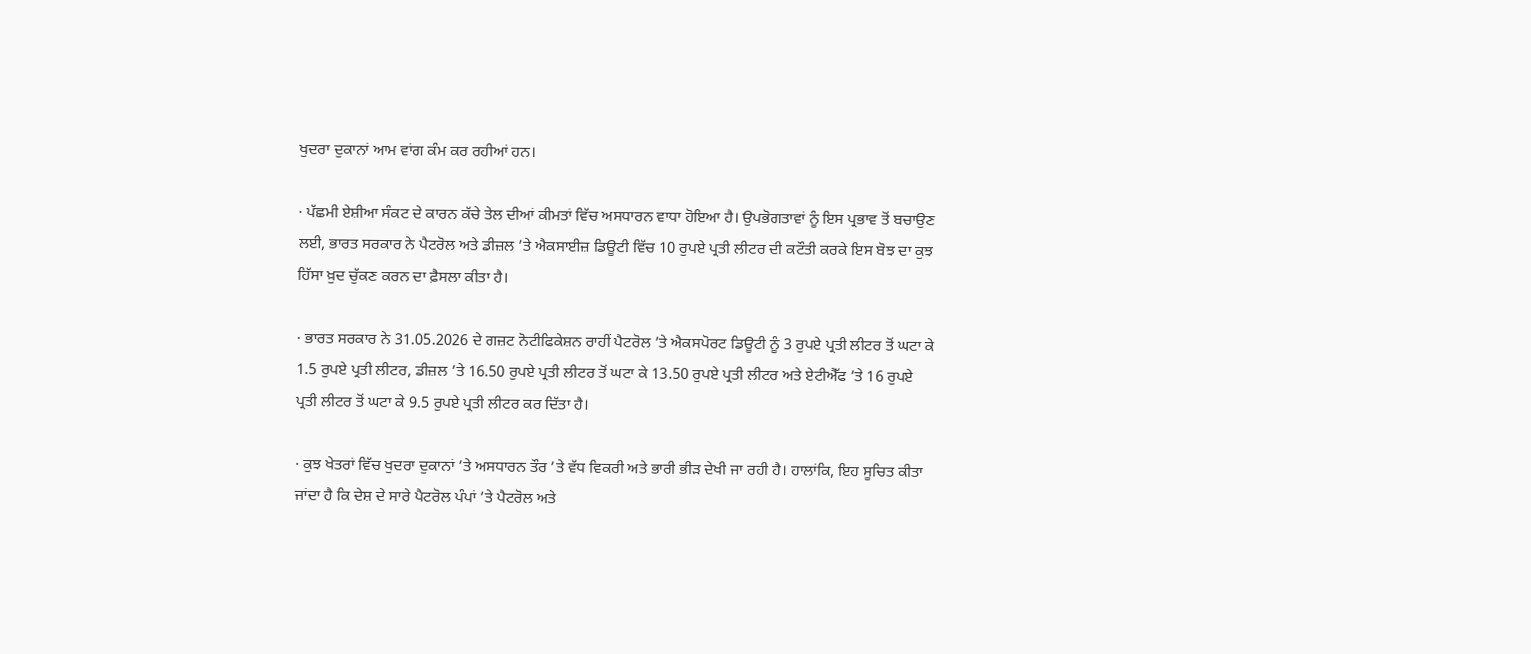ਖੁਦਰਾ ਦੁਕਾਨਾਂ ਆਮ ਵਾਂਗ ਕੰਮ ਕਰ ਰਹੀਆਂ ਹਨ।

· ਪੱਛਮੀ ਏਸ਼ੀਆ ਸੰਕਟ ਦੇ ਕਾਰਨ ਕੱਚੇ ਤੇਲ ਦੀਆਂ ਕੀਮਤਾਂ ਵਿੱਚ ਅਸਧਾਰਨ ਵਾਧਾ ਹੋਇਆ ਹੈ। ਉਪਭੋਗਤਾਵਾਂ ਨੂੰ ਇਸ ਪ੍ਰਭਾਵ ਤੋਂ ਬਚਾਉਣ ਲਈ, ਭਾਰਤ ਸਰਕਾਰ ਨੇ ਪੈਟਰੋਲ ਅਤੇ ਡੀਜ਼ਲ ’ਤੇ ਐਕਸਾਈਜ਼ ਡਿਊਟੀ ਵਿੱਚ 10 ਰੁਪਏ ਪ੍ਰਤੀ ਲੀਟਰ ਦੀ ਕਟੌਤੀ ਕਰਕੇ ਇਸ ਬੋਝ ਦਾ ਕੁਝ ਹਿੱਸਾ ਖ਼ੁਦ ਚੁੱਕਣ ਕਰਨ ਦਾ ਫ਼ੈਸਲਾ ਕੀਤਾ ਹੈ।

· ਭਾਰਤ ਸਰਕਾਰ ਨੇ 31.05.2026 ਦੇ ਗਜ਼ਟ ਨੋਟੀਫਿਕੇਸ਼ਨ ਰਾਹੀਂ ਪੈਟਰੋਲ ’ਤੇ ਐਕਸਪੋਰਟ ਡਿਊਟੀ ਨੂੰ 3 ਰੁਪਏ ਪ੍ਰਤੀ ਲੀਟਰ ਤੋਂ ਘਟਾ ਕੇ 1.5 ਰੁਪਏ ਪ੍ਰਤੀ ਲੀਟਰ, ਡੀਜ਼ਲ ’ਤੇ 16.50 ਰੁਪਏ ਪ੍ਰਤੀ ਲੀਟਰ ਤੋਂ ਘਟਾ ਕੇ 13.50 ਰੁਪਏ ਪ੍ਰਤੀ ਲੀਟਰ ਅਤੇ ਏਟੀਐੱਫ ’ਤੇ 16 ਰੁਪਏ ਪ੍ਰਤੀ ਲੀਟਰ ਤੋਂ ਘਟਾ ਕੇ 9.5 ਰੁਪਏ ਪ੍ਰਤੀ ਲੀਟਰ ਕਰ ਦਿੱਤਾ ਹੈ।

· ਕੁਝ ਖੇਤਰਾਂ ਵਿੱਚ ਖੁਦਰਾ ਦੁਕਾਨਾਂ ’ਤੇ ਅਸਧਾਰਨ ਤੌਰ ’ਤੇ ਵੱਧ ਵਿਕਰੀ ਅਤੇ ਭਾਰੀ ਭੀੜ ਦੇਖੀ ਜਾ ਰਹੀ ਹੈ। ਹਾਲਾਂਕਿ, ਇਹ ਸੂਚਿਤ ਕੀਤਾ ਜਾਂਦਾ ਹੈ ਕਿ ਦੇਸ਼ ਦੇ ਸਾਰੇ ਪੈਟਰੋਲ ਪੰਪਾਂ ’ਤੇ ਪੈਟਰੋਲ ਅਤੇ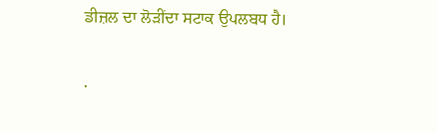ਡੀਜ਼ਲ ਦਾ ਲੋੜੀਂਦਾ ਸਟਾਕ ਉਪਲਬਧ ਹੈ।

·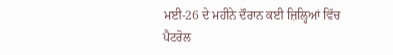ਮਈ-26 ਦੇ ਮਹੀਨੇ ਦੌਰਾਨ ਕਈ ਜ਼ਿਲ੍ਹਿਆਂ ਵਿੱਚ ਪੈਟਰੋਲ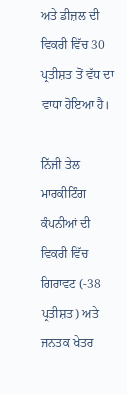ਅਤੇ ਡੀਜ਼ਲ ਦੀ ਵਿਕਰੀ ਵਿੱਚ 30 ਪ੍ਰਤੀਸ਼ਤ ਤੋਂ ਵੱਧ ਦਾ ਵਾਧਾ ਹੋਇਆ ਹੈ।

ਨਿੱਜੀ ਤੇਲ ਮਾਰਕੀਟਿੰਗ ਕੰਪਨੀਆਂ ਦੀ ਵਿਕਰੀ ਵਿੱਚ ਗਿਰਾਵਟ (-38 ਪ੍ਰਤੀਸ਼ਤ) ਅਤੇ ਜਨਤਕ ਖੇਤਰ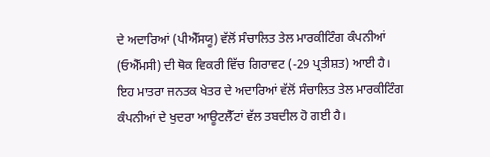ਦੇ ਅਦਾਰਿਆਂ (ਪੀਐੱਸਯੂ) ਵੱਲੋਂ ਸੰਚਾਲਿਤ ਤੇਲ ਮਾਰਕੀਟਿੰਗ ਕੰਪਨੀਆਂ (ਓਐੱਮਸੀ) ਦੀ ਥੋਕ ਵਿਕਰੀ ਵਿੱਚ ਗਿਰਾਵਟ (-29 ਪ੍ਰਤੀਸ਼ਤ) ਆਈ ਹੈ। ਇਹ ਮਾਤਰਾ ਜਨਤਕ ਖੇਤਰ ਦੇ ਅਦਾਰਿਆਂ ਵੱਲੋਂ ਸੰਚਾਲਿਤ ਤੇਲ ਮਾਰਕੀਟਿੰਗ ਕੰਪਨੀਆਂ ਦੇ ਖੁਦਰਾ ਆਊਟਲੈੱਟਾਂ ਵੱਲ ਤਬਦੀਲ ਹੋ ਗਈ ਹੈ।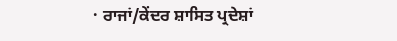· ਰਾਜਾਂ/ਕੇਂਦਰ ਸ਼ਾਸਿਤ ਪ੍ਰਦੇਸ਼ਾਂ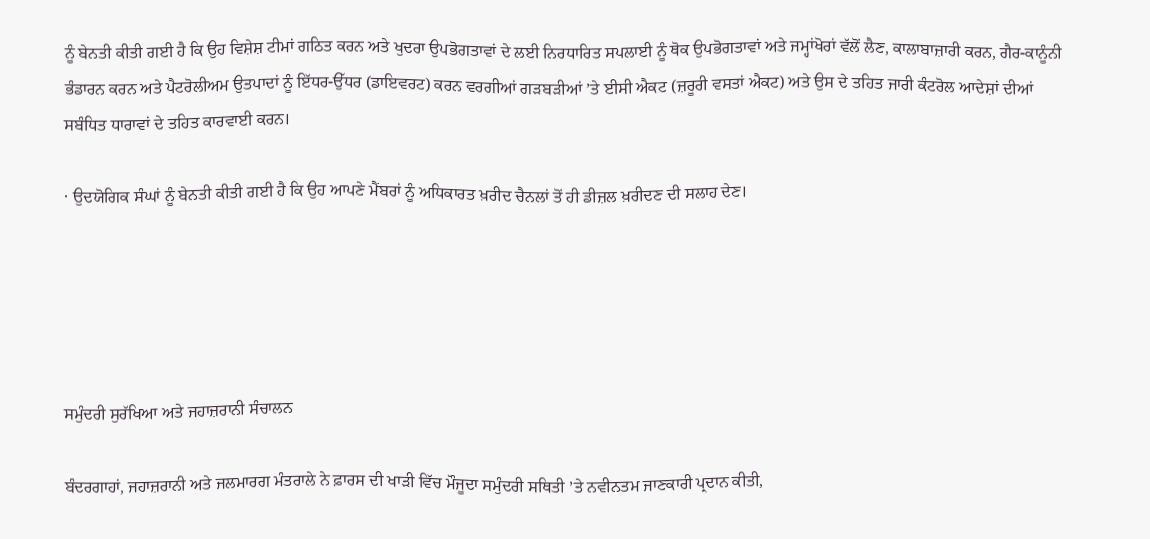ਨੂੰ ਬੇਨਤੀ ਕੀਤੀ ਗਈ ਹੈ ਕਿ ਉਹ ਵਿਸ਼ੇਸ਼ ਟੀਮਾਂ ਗਠਿਤ ਕਰਨ ਅਤੇ ਖੁਦਰਾ ਉਪਭੋਗਤਾਵਾਂ ਦੇ ਲਈ ਨਿਰਧਾਰਿਤ ਸਪਲਾਈ ਨੂੰ ਥੋਕ ਉਪਭੋਗਤਾਵਾਂ ਅਤੇ ਜਮ੍ਹਾਂਖੋਰਾਂ ਵੱਲੋਂ ਲੈਣ, ਕਾਲਾਬਾਜ਼ਾਰੀ ਕਰਨ, ਗੈਰ-ਕਾਨੂੰਨੀ ਭੰਡਾਰਨ ਕਰਨ ਅਤੇ ਪੈਟਰੋਲੀਅਮ ਉਤਪਾਦਾਂ ਨੂੰ ਇੱਧਰ-ਉੱਧਰ (ਡਾਇਵਰਟ) ਕਰਨ ਵਰਗੀਆਂ ਗੜਬੜੀਆਂ ’ਤੇ ਈਸੀ ਐਕਟ (ਜ਼ਰੂਰੀ ਵਸਤਾਂ ਐਕਟ) ਅਤੇ ਉਸ ਦੇ ਤਹਿਤ ਜਾਰੀ ਕੰਟਰੋਲ ਆਦੇਸ਼ਾਂ ਦੀਆਂ ਸਬੰਧਿਤ ਧਾਰਾਵਾਂ ਦੇ ਤਹਿਤ ਕਾਰਵਾਈ ਕਰਨ।

· ਉਦਯੋਗਿਕ ਸੰਘਾਂ ਨੂੰ ਬੇਨਤੀ ਕੀਤੀ ਗਈ ਹੈ ਕਿ ਉਹ ਆਪਣੇ ਮੈਂਬਰਾਂ ਨੂੰ ਅਧਿਕਾਰਤ ਖ਼ਰੀਦ ਚੈਨਲਾਂ ਤੋਂ ਹੀ ਡੀਜ਼ਲ ਖ਼ਰੀਦਣ ਦੀ ਸਲਾਹ ਦੇਣ।





ਸਮੁੰਦਰੀ ਸੁਰੱਖਿਆ ਅਤੇ ਜਹਾਜ਼ਰਾਨੀ ਸੰਚਾਲਨ

ਬੰਦਰਗਾਹਾਂ, ਜਹਾਜ਼ਰਾਨੀ ਅਤੇ ਜਲਮਾਰਗ ਮੰਤਰਾਲੇ ਨੇ ਫ਼ਾਰਸ ਦੀ ਖਾੜੀ ਵਿੱਚ ਮੌਜੂਦਾ ਸਮੁੰਦਰੀ ਸਥਿਤੀ ’ਤੇ ਨਵੀਨਤਮ ਜਾਣਕਾਰੀ ਪ੍ਰਦਾਨ ਕੀਤੀ,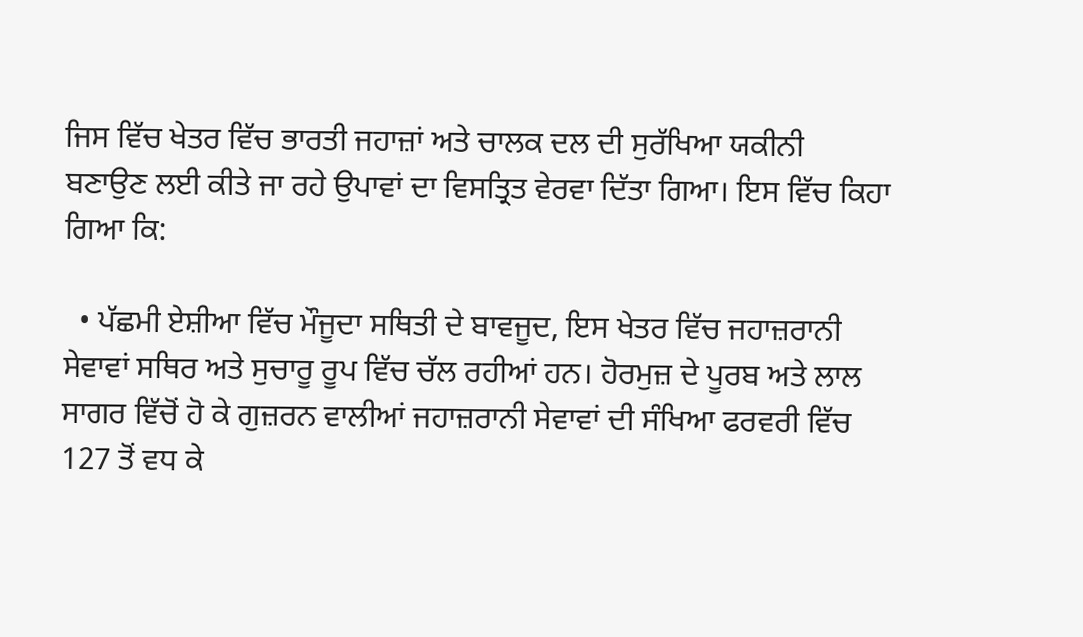ਜਿਸ ਵਿੱਚ ਖੇਤਰ ਵਿੱਚ ਭਾਰਤੀ ਜਹਾਜ਼ਾਂ ਅਤੇ ਚਾਲਕ ਦਲ ਦੀ ਸੁਰੱਖਿਆ ਯਕੀਨੀ ਬਣਾਉਣ ਲਈ ਕੀਤੇ ਜਾ ਰਹੇ ਉਪਾਵਾਂ ਦਾ ਵਿਸਤ੍ਰਿਤ ਵੇਰਵਾ ਦਿੱਤਾ ਗਿਆ। ਇਸ ਵਿੱਚ ਕਿਹਾ ਗਿਆ ਕਿ:

  • ਪੱਛਮੀ ਏਸ਼ੀਆ ਵਿੱਚ ਮੌਜੂਦਾ ਸਥਿਤੀ ਦੇ ਬਾਵਜੂਦ, ਇਸ ਖੇਤਰ ਵਿੱਚ ਜਹਾਜ਼ਰਾਨੀ ਸੇਵਾਵਾਂ ਸਥਿਰ ਅਤੇ ਸੁਚਾਰੂ ਰੂਪ ਵਿੱਚ ਚੱਲ ਰਹੀਆਂ ਹਨ। ਹੋਰਮੁਜ਼ ਦੇ ਪੂਰਬ ਅਤੇ ਲਾਲ ਸਾਗਰ ਵਿੱਚੋਂ ਹੋ ਕੇ ਗੁਜ਼ਰਨ ਵਾਲੀਆਂ ਜਹਾਜ਼ਰਾਨੀ ਸੇਵਾਵਾਂ ਦੀ ਸੰਖਿਆ ਫਰਵਰੀ ਵਿੱਚ 127 ਤੋਂ ਵਧ ਕੇ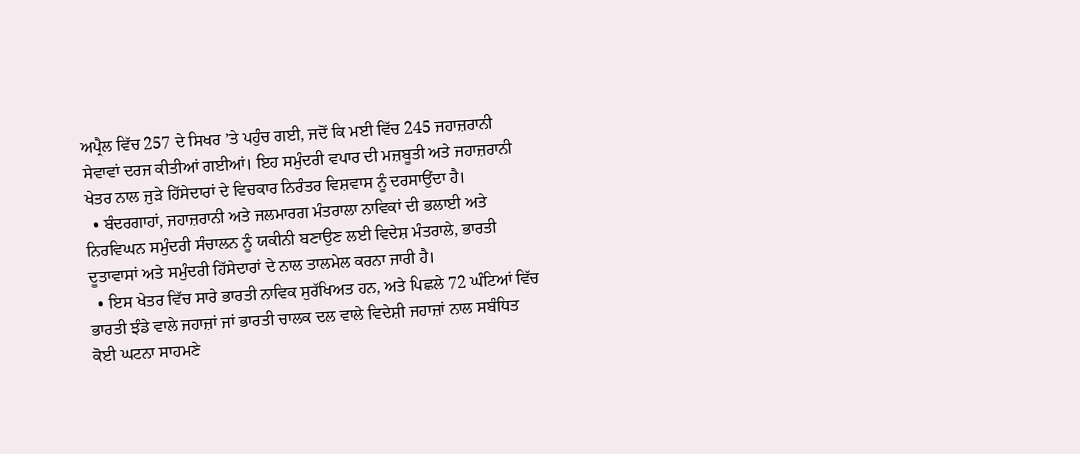ਅਪ੍ਰੈਲ ਵਿੱਚ 257 ਦੇ ਸਿਖਰ ’ਤੇ ਪਹੁੰਚ ਗਈ, ਜਦੋਂ ਕਿ ਮਈ ਵਿੱਚ 245 ਜਹਾਜ਼ਰਾਨੀ ਸੇਵਾਵਾਂ ਦਰਜ ਕੀਤੀਆਂ ਗਈਆਂ। ਇਹ ਸਮੁੰਦਰੀ ਵਪਾਰ ਦੀ ਮਜ਼ਬੂਤੀ ਅਤੇ ਜਹਾਜ਼ਰਾਨੀ ਖੇਤਰ ਨਾਲ ਜੁੜੇ ਹਿੱਸੇਦਾਰਾਂ ਦੇ ਵਿਚਕਾਰ ਨਿਰੰਤਰ ਵਿਸ਼ਵਾਸ ਨੂੰ ਦਰਸਾਉਂਦਾ ਹੈ।
  • ਬੰਦਰਗਾਹਾਂ, ਜਹਾਜ਼ਰਾਨੀ ਅਤੇ ਜਲਮਾਰਗ ਮੰਤਰਾਲਾ ਨਾਵਿਕਾਂ ਦੀ ਭਲਾਈ ਅਤੇ ਨਿਰਵਿਘਨ ਸਮੁੰਦਰੀ ਸੰਚਾਲਨ ਨੂੰ ਯਕੀਨੀ ਬਣਾਉਣ ਲਈ ਵਿਦੇਸ਼ ਮੰਤਰਾਲੇ, ਭਾਰਤੀ ਦੂਤਾਵਾਸਾਂ ਅਤੇ ਸਮੁੰਦਰੀ ਹਿੱਸੇਦਾਰਾਂ ਦੇ ਨਾਲ ਤਾਲਮੇਲ ਕਰਨਾ ਜਾਰੀ ਹੈ।
  • ਇਸ ਖੇਤਰ ਵਿੱਚ ਸਾਰੇ ਭਾਰਤੀ ਨਾਵਿਕ ਸੁਰੱਖਿਅਤ ਹਨ, ਅਤੇ ਪਿਛਲੇ 72 ਘੰਟਿਆਂ ਵਿੱਚ ਭਾਰਤੀ ਝੰਡੇ ਵਾਲੇ ਜਹਾਜ਼ਾਂ ਜਾਂ ਭਾਰਤੀ ਚਾਲਕ ਦਲ ਵਾਲੇ ਵਿਦੇਸ਼ੀ ਜਹਾਜ਼ਾਂ ਨਾਲ ਸਬੰਧਿਤ ਕੋਈ ਘਟਨਾ ਸਾਹਮਣੇ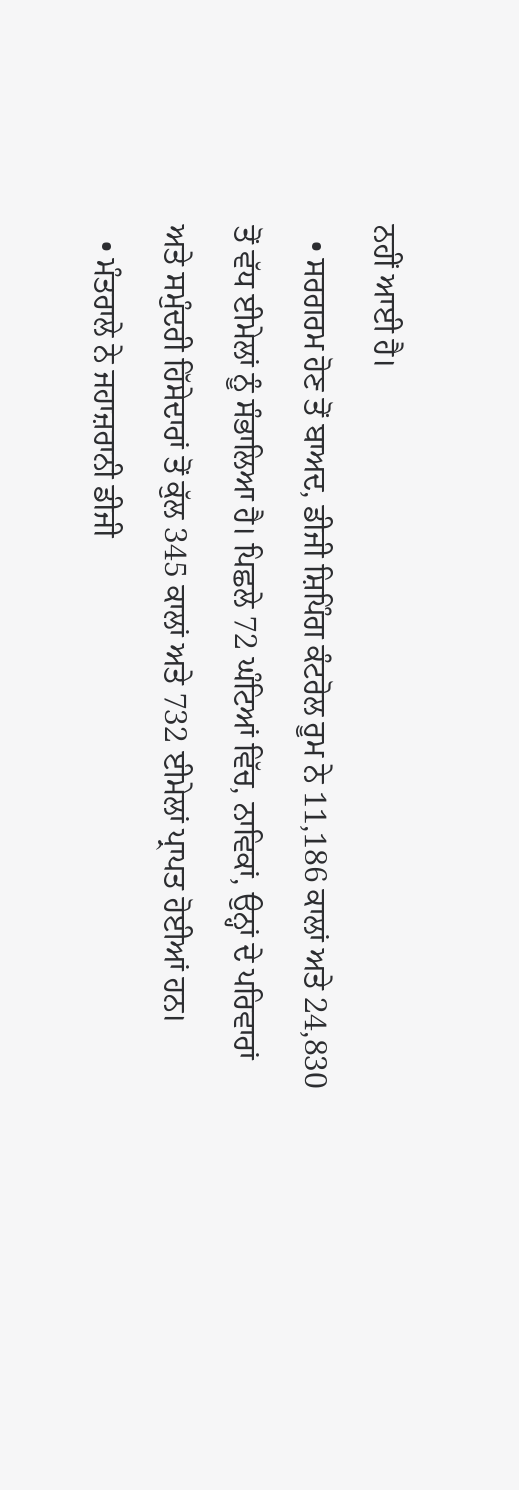ਨਹੀਂ ਆਈ ਹੈ।
  • ਸਰਗਰਮ ਹੋਣ ਤੋਂ ਬਾਅਦ, ਡੀਜੀ ਸ਼ਿਪਿੰਗ ਕੰਟਰੋਲ ਰੂਮ ਨੇ 11,186 ਕਾਲਾਂ ਅਤੇ 24,830 ਤੋਂ ਵੱਧ ਈਮੇਲਾਂ ਨੂੰ ਸੰਭਾਲਿਆ ਹੈ। ਪਿਛਲੇ 72 ਘੰਟਿਆਂ ਵਿੱਚ, ਨਾਵਿਕਾਂ, ਉਨ੍ਹਾਂ ਦੇ ਪਰਿਵਾਰਾਂ ਅਤੇ ਸਮੁੰਦਰੀ ਹਿੱਸੇਦਾਰਾਂ ਤੋਂ ਕੁੱਲ 345 ਕਾਲਾਂ ਅਤੇ 732 ਈਮੇਲਾਂ ਪ੍ਰਾਪਤ ਹੋਈਆਂ ਹਨ।
  • ਮੰਤਰਾਲੇ ਨੇ ਜਹਾਜ਼ਰਾਨੀ ਡੀਜੀ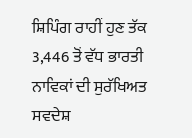ਸ਼ਿਪਿੰਗ ਰਾਹੀਂ ਹੁਣ ਤੱਕ 3,446 ਤੋਂ ਵੱਧ ਭਾਰਤੀ ਨਾਵਿਕਾਂ ਦੀ ਸੁਰੱਖਿਅਤ ਸਵਦੇਸ਼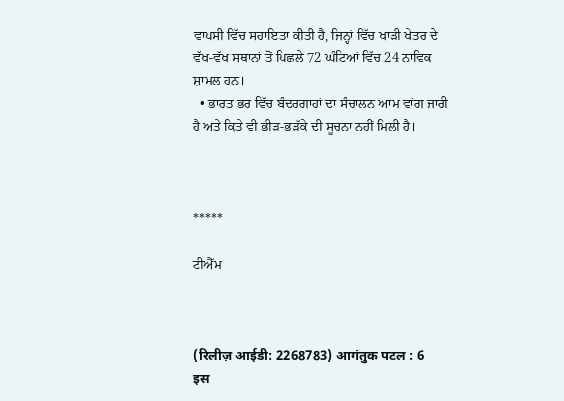ਵਾਪਸੀ ਵਿੱਚ ਸਹਾਇਤਾ ਕੀਤੀ ਹੈ, ਜਿਨ੍ਹਾਂ ਵਿੱਚ ਖਾੜੀ ਖੇਤਰ ਦੇ ਵੱਖ-ਵੱਖ ਸਥਾਨਾਂ ਤੋਂ ਪਿਛਲੇ 72 ਘੰਟਿਆਂ ਵਿੱਚ 24 ਨਾਵਿਕ ਸ਼ਾਮਲ ਹਨ।
  • ਭਾਰਤ ਭਰ ਵਿੱਚ ਬੰਦਰਗਾਹਾਂ ਦਾ ਸੰਚਾਲਨ ਆਮ ਵਾਂਗ ਜਾਰੀ ਹੈ ਅਤੇ ਕਿਤੇ ਵੀ ਭੀੜ-ਭੜੱਕੇ ਦੀ ਸੂਚਨਾ ਨਹੀਂ ਮਿਲੀ ਹੈ।



*****

ਟੀਐੱਮ



(रिलीज़ आईडी: 2268783) आगंतुक पटल : 6
इस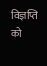विज्ञप्ति को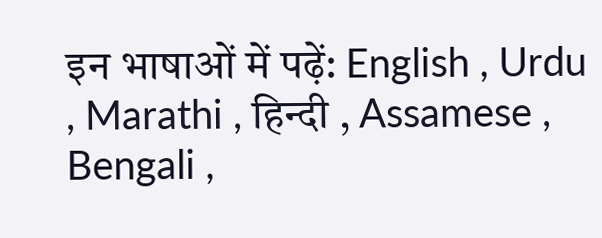इन भाषाओं में पढ़ें: English , Urdu , Marathi , हिन्दी , Assamese , Bengali ,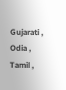Gujarati , Odia , Tamil ,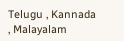Telugu , Kannada , Malayalam